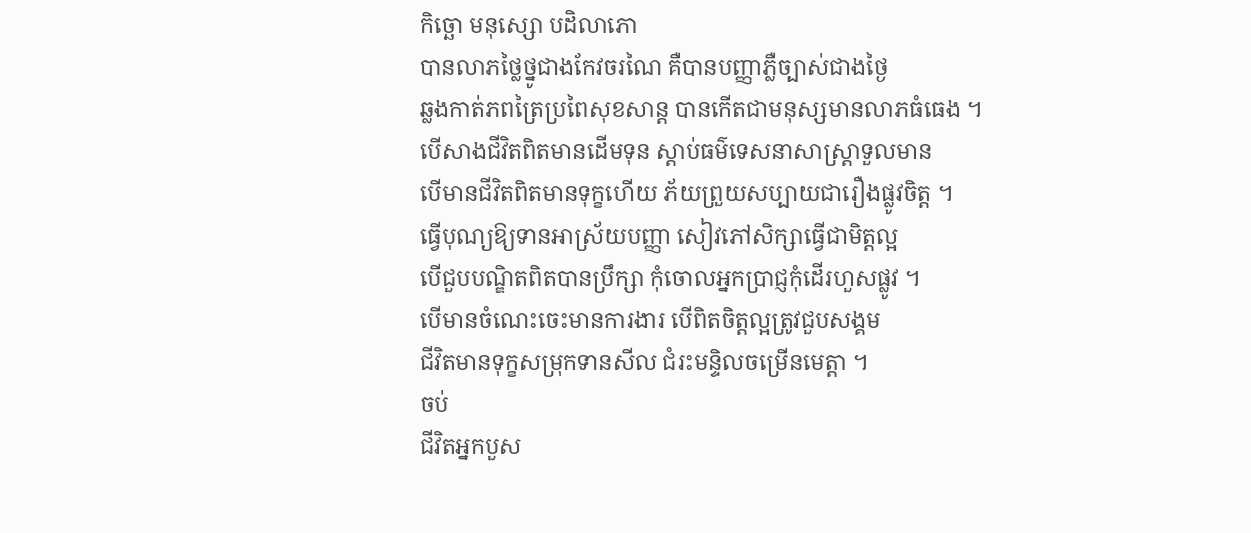កិច្ឆោ មនុស្សោ បដិលាភោ
បានលាភថ្លៃថ្នូជាងកែវចរណៃ គឺបានបញ្ញាភ្លឺច្បាស់ជាងថ្ងៃ
ឆ្លងកាត់ភពត្រៃប្រពៃសុខសាន្ត បានកើតជាមនុស្សមានលាភធំធេង ។
បើសាងជីវិតពិតមានដើមទុន ស្តាប់ធម៌ទេសនាសាស្រ្តាទួលមាន
បើមានជីវិតពិតមានទុក្ខហើយ ភ័យព្រួយសប្បាយជារឿងផ្លូវចិត្ត ។
ធ្វើបុណ្យឱ្យទានអាស្រ័យបញ្ញា សៀវភៅសិក្សាធ្វើជាមិត្តល្អ
បើជួបបណ្ឌិតពិតបានប្រឹក្សា កុំចោលអ្នកប្រាជ្ញកុំដើរហួសផ្លូវ ។
បើមានចំណេះចេះមានការងារ បើពិតចិត្តល្អត្រូវជួបសង្គម
ជីវិតមានទុក្ខសម្រុកទានសីល ជំរះមន្ទិលចម្រើនមេត្តា ។
ចប់
ជីវិតអ្នកបួស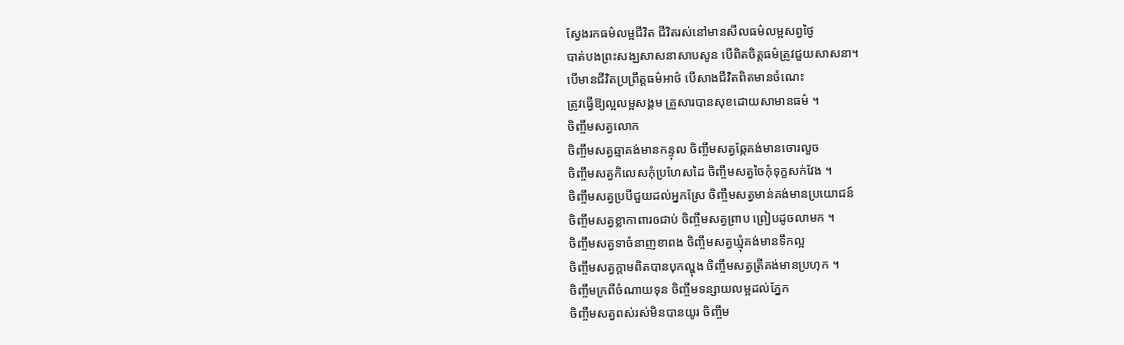ស្វែងរកធម៌លម្អជីវិត ជីវិតរស់នៅមានសីលធម៌លម្អសព្វថ្ងៃ
បាត់បងព្រះសង្ឃសាសនាសាបសូន បើពិតចិត្តធម៌ត្រូវជួយសាសនា។
បើមានជីវិតប្រព្រឹត្តធម៌អាថ៌ បើសាងជីវិតពិតមានចំណេះ
ត្រូវធ្វើឱ្យល្អលម្អសង្គម គ្រួសារបានសុខដោយសាមានធម៌ ។
ចិញ្ចឹមសត្វលោក
ចិញ្ចឹមសត្វឆ្មាគង់មានកន្ទុល ចិញ្ចឹមសត្វឆ្កែគង់មានចោរលួច
ចិញ្ចឹមសត្វកិលេសកុំប្រហែសដៃ ចិញ្ចឹមសត្វចៃកុំទុក្ខសក់វែង ។
ចិញ្ចឹមសត្វប្របីជួយដល់អ្នកស្រែ ចិញ្ចឹមសត្វមាន់គង់មានប្រយោជន៍
ចិញ្ចឹមសត្វខ្លាកាពារឲជាប់ ចិញ្ចឹមសត្វព្រាប ព្រៀបដូចលាមក ។
ចិញ្ចឹមសត្វទាចំនាញខាពង ចិញ្ចឹមសត្វឃ្មុំគង់មានទឹកល្អ
ចិញ្ចឹមសត្វក្តាមពិតបានបុកល្ហុង ចិញ្ចឹមសត្វត្រីគង់មានប្រហុក ។
ចិញ្ចឹមក្រពីចំណាយទុន ចិញ្ចឹមទន្សាយលម្អដល់ភ្នែក
ចិញ្ចឹមសត្វពស់រស់មិនបានយូរ ចិញ្ចឹម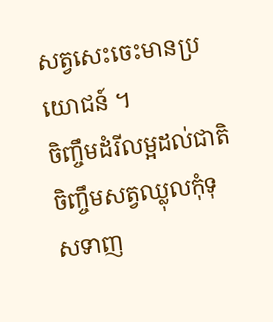សត្វសេះចេះមានប្រយោជន៍ ។
ចិញ្ចឹមដំរីលម្អដល់ជាតិ ចិញ្ចឹមសត្វឈ្លុលកុំទុសទាញ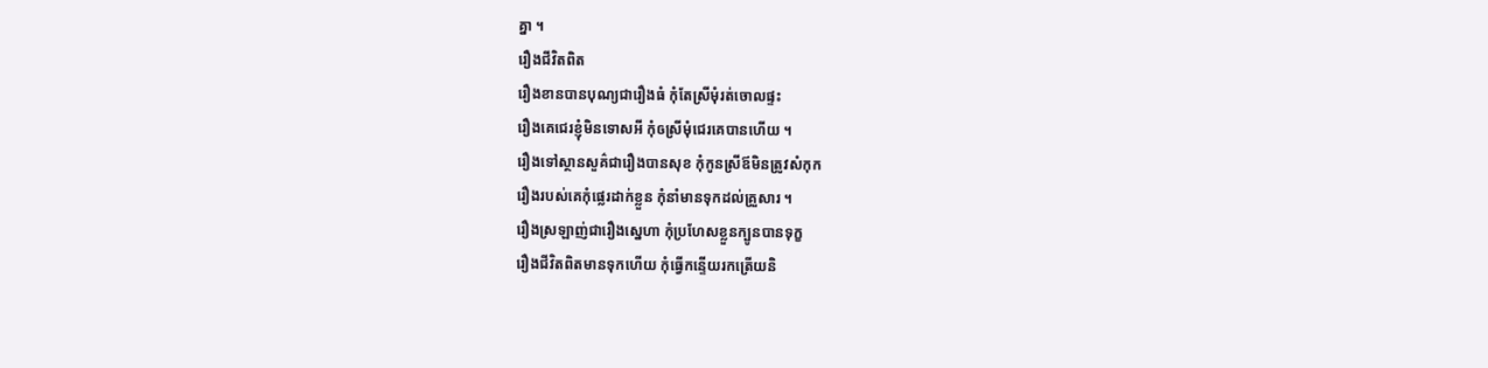គ្នា ។
រឿងជីវិតពិត
រឿងខានបានបុណ្យជារឿងធំ កុំតែស្រីមុំរត់ចោលផ្ទះ
រឿងគេជេរខ្ញុំមិនទោសអី កុំឲស្រីមុំជេរគេបានហើយ ។
រឿងទៅស្ថានសួគ៌ជារឿងបានសុខ កុំកូនស្រីឪមិនត្រូវសំកុក
រឿងរបស់គេកុំផ្លេរដាក់ខ្លួន កុំនាំមានទុកដល់គ្រួសារ ។
រឿងស្រឡាញ់ជារឿងស្នេហា កុំប្រហែសខ្លួនក្បូនបានទុក្ខ
រឿងជីវិតពិតមានទុកហើយ កុំធ្វើកន្ទើយរកត្រើយនិ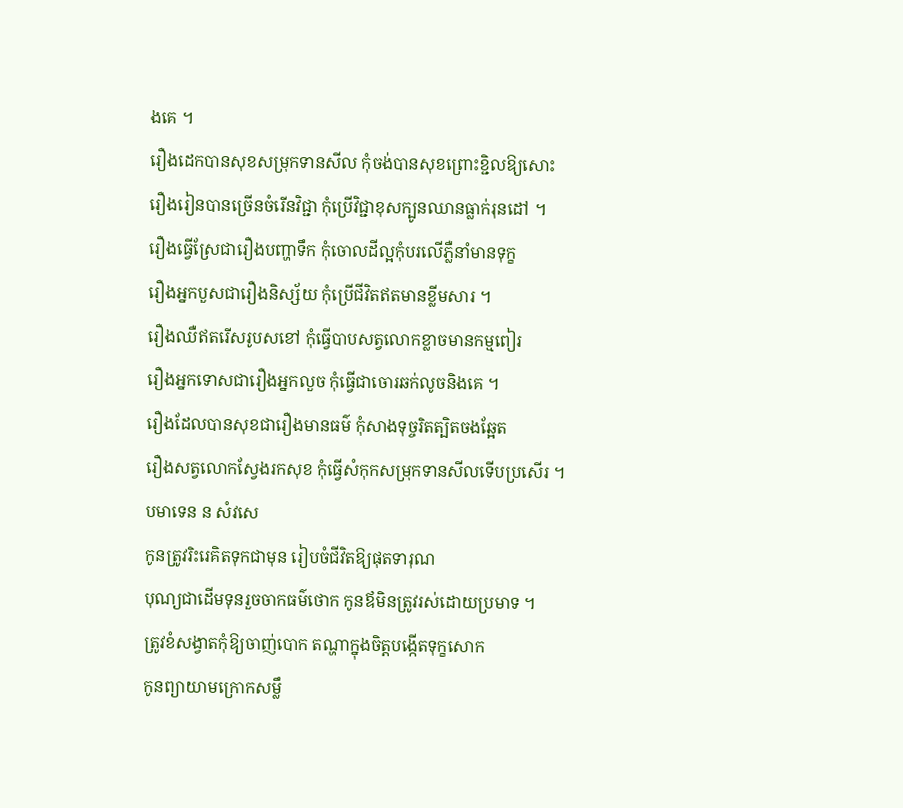ងគេ ។
រឿងដេកបានសុខសម្រុកទានសីល កុំចង់បានសុខព្រោះខ្ជិលឱ្យសោះ
រឿងរៀនបានច្រើនចំរើនវិជ្ជា កុំប្រើវិជ្ជាខុសក្បូនឈានធ្លាក់រុនដៅ ។
រឿងធ្វើស្រែជារឿងបញ្ហាទឹក កុំចោលដីល្អកុំបរលើភ្លឺនាំមានទុក្ខ
រឿងអ្នកបួសជារឿងនិស្ស័យ កុំប្រើជីវិតឥតមានខ្លីមសារ ។
រឿងឈឺឥតរើសរូបសខៅ កុំធ្វើបាបសត្វលោកខ្លាចមានកម្មពៀរ
រឿងអ្នកទោសជារឿងអ្នកលួច កុំធ្វើជាចោរឆក់លូចនិងគេ ។
រឿងដែលបានសុខជារឿងមានធម៌ កុំសាងទុច្ចរិតត្បិតចងឆ្អែត
រឿងសត្វលោកស្វែងរកសុខ កុំធ្វើសំកុកសម្រុកទានសីលទើបប្រសើរ ។
បមាទេន ន សំវសេ
កូនត្រូវរិះរេគិតទុកជាមុន រៀបចំជីវិតឱ្យផុតទារុណ
បុណ្យជាដើមទុនរួចចាកធម៌ថោក កូនឪមិនត្រូវរស់ដោយប្រមាទ ។
ត្រូវខំសង្វាតកុំឱ្យចាញ់បោក តណ្ហាក្នុងចិត្តបង្កើតទុក្ខសោក
កូនព្យាយាមក្រោកសម្លឹ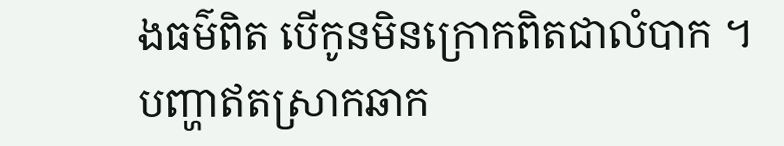ងធម៌ពិត បើកូនមិនក្រោកពិតជាលំបាក ។
បញ្ហាឥតសា្រកឆាក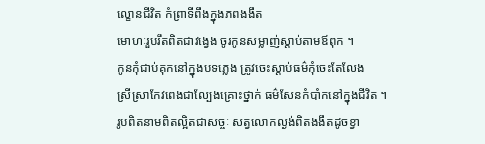ល្ខោនជីវិត កំព្រាទីពឹងក្នុងភពងងឹត
មោហៈរួបរឹតពិតជាវង្វេង ចូរកូនសម្លាញ់ស្តាប់តាមឪពុក ។
កូនកុំជាប់គុកនៅក្នុងបទភ្លេង ត្រូវចេះស្តាប់ធម៌កុំចេះតែលែង
ស្រីស្រាកែវពេងជាល្បែងគ្រោះថ្នាក់ ធម៌សែនកំបាំកនៅក្នុងជីវិត ។
រូបពិតនាមពិតល្អិតជាសច្ចៈ សត្វលោកល្ងង់ពិតងងឹតដូចខ្វា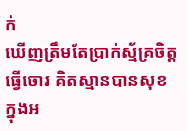ក់
ឃើញត្រឹមតែប្រាក់ស្ម័គ្រចិត្តធ្វើចោរ គិតស្មានបានសុខក្នុងអ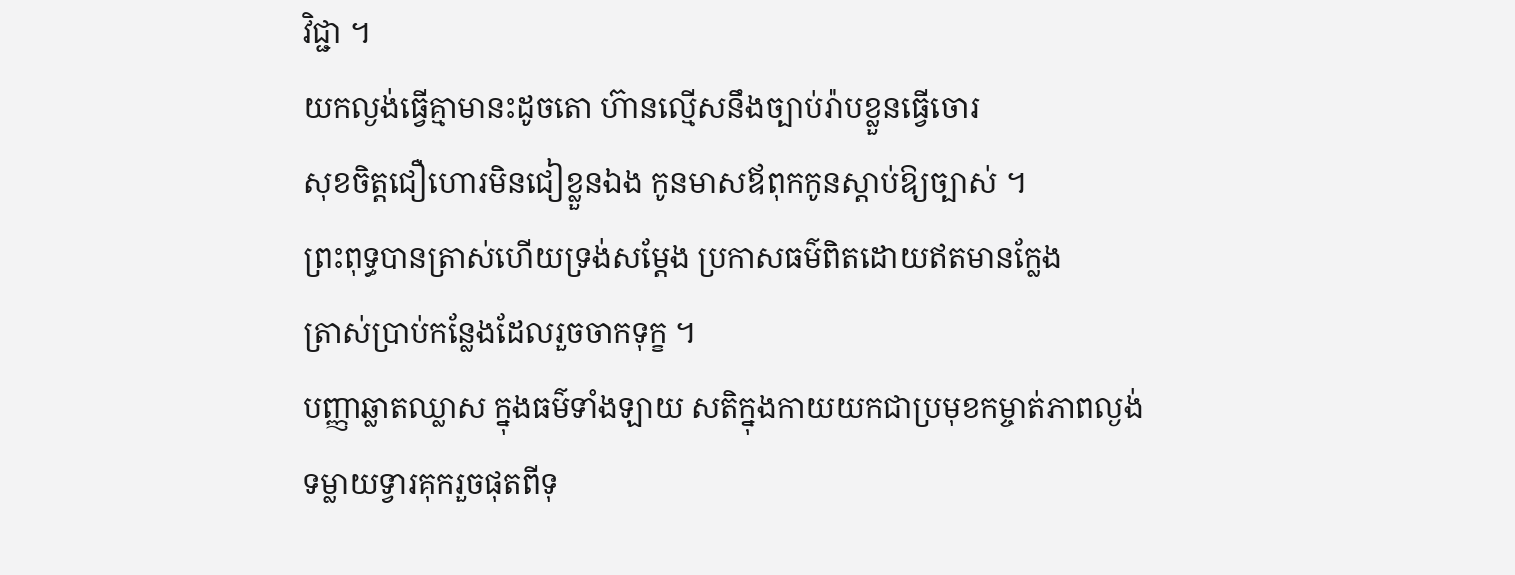វិជ្ជា ។
យកល្ងង់ធ្វើគ្មាមានះដូចតោ ហ៊ានល្មើសនឹងច្បាប់រ៉ាបខ្លួនធ្វើចោរ
សុខចិត្តជឿហោរមិនជៀខ្លួនឯង កូនមាសឪពុកកូនស្តាប់ឱ្យច្បាស់ ។
ព្រះពុទ្ធបានត្រាស់ហើយទ្រង់សម្តែង ប្រកាសធម៌ពិតដោយឥតមានក្លែង
ត្រាស់ប្រាប់កន្លែងដែលរួចចាកទុក្ខ ។
បញ្ញាឆ្លាតឈ្លាស ក្នុងធម៌ទាំងឡាយ សតិក្នុងកាយយកជាប្រមុខកម្ចាត់ភាពល្ងង់
ទម្លាយទ្វារគុករួចផុតពីទុ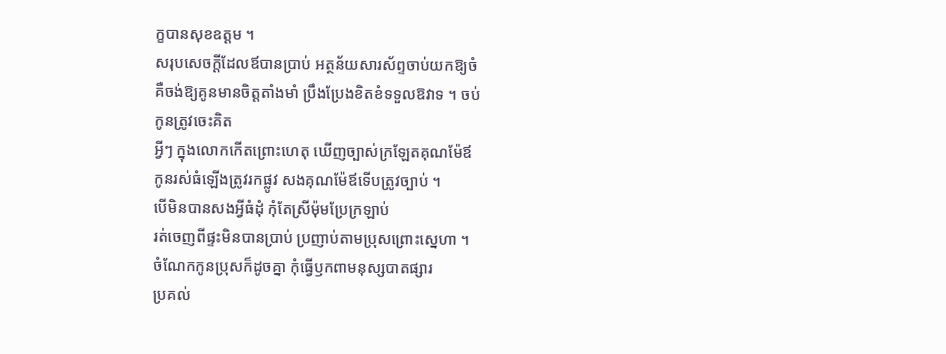ក្ខបានសុខឧត្តម ។
សរុបសេចក្តីដែលឪបានប្រាប់ អត្ថន័យសារស័ព្ទចាប់យកឱ្យចំ
គឺចង់ឱ្យគូនមានចិត្តតាំងមាំ ប្រឹងប្រែងខិតខំទទួលឱវាទ ។ ចប់
កូនត្រូវចេះគិត
អ្វីៗ ក្នុងលោកកើតព្រោះហេតុ ឃើញច្បាស់ក្រឡែតគុណម៉ែឪ
កូនរស់ធំឡើងត្រូវរកផ្លូវ សងគុណម៉ែឪទើបត្រូវច្បាប់ ។
បើមិនបានសងអ្វីធំដុំ កុំតែស្រីម៉ុមប្រែក្រឡាប់
រត់ចេញពីផ្ទះមិនបានប្រាប់ ប្រញាប់តាមប្រុសព្រោះស្នេហា ។
ចំណែកកូនប្រុសក៏ដូចគ្នា កុំធ្វើឫកពាមនុស្សបាតផ្សារ
ប្រគល់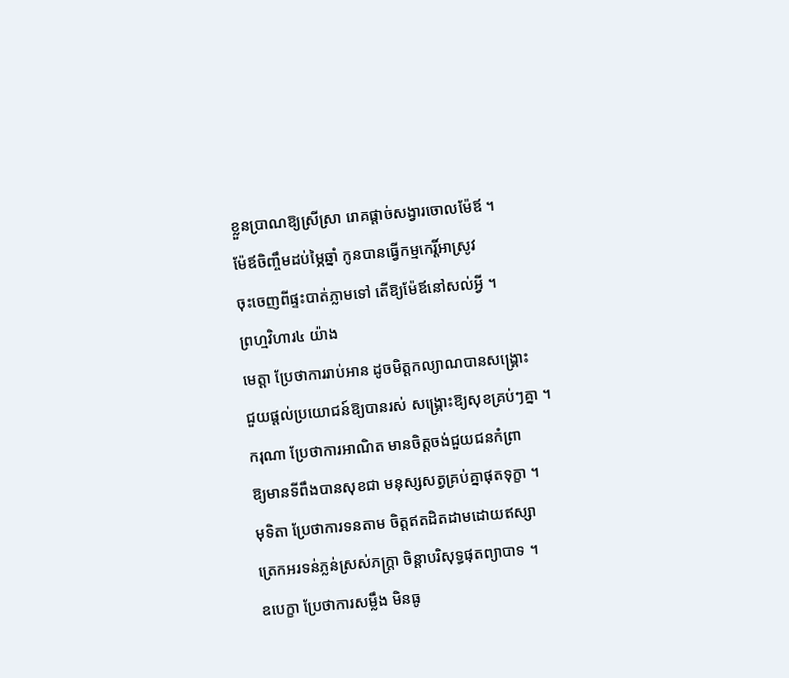ខ្លួនប្រាណឱ្យស្រីសា្រ រោគផ្តាច់សង្វារចោលម៉ែឪ ។
ម៉ែឪចិញ្ចឹមដប់ម្ភៃឆ្នាំ កូនបានធ្វើកម្មកេរ្តិ៍អាស្រូវ
ចុះចេញពីផ្ទះបាត់ភ្លាមទៅ តើឱ្យម៉ែឪនៅសល់អ្វី ។
ព្រហ្មវិហារ៤ យ៉ាង
មេត្តា ប្រែថាការរាប់អាន ដូចមិត្តកល្យាណបានសង្គ្រោះ
ជួយផ្តល់ប្រយោជន៍ឱ្យបានរស់ សង្គ្រោះឱ្យសុខគ្រប់ៗគ្នា ។
ករុណា ប្រែថាការអាណិត មានចិត្តចង់ជួយជនកំព្រា
ឱ្យមានទីពឹងបានសុខជា មនុស្សសត្វគ្រប់គ្នាផុតទុក្ខា ។
មុទិតា ប្រែថាការទនតាម ចិត្តឥតដិតដាមដោយឥស្សា
ត្រេកអរទន់ភ្លន់ស្រស់ភក្រ្តា ចិន្តាបរិសុទ្ធផុតព្យាបាទ ។
ឧបេក្ខា ប្រែថាការសម្លឹង មិនធូ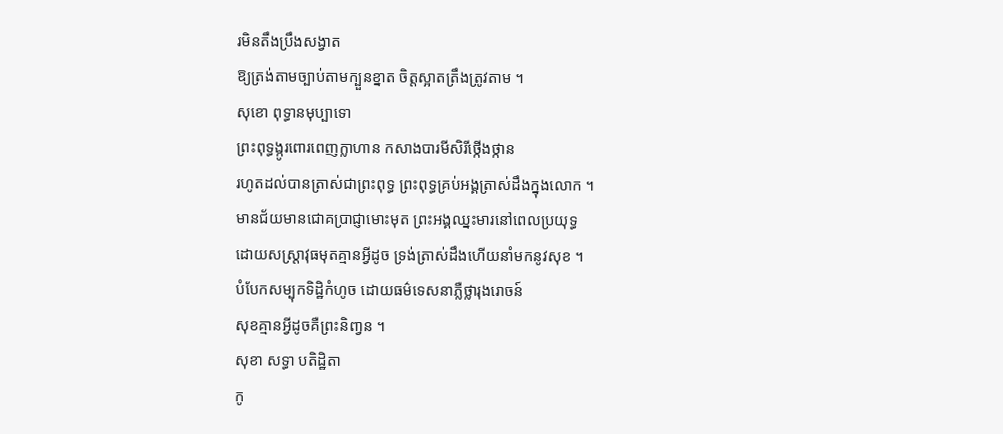រមិនតឹងប្រឹងសង្វាត
ឱ្យត្រង់តាមច្បាប់តាមក្បួនខ្នាត ចិត្តស្អាតត្រឹងត្រូវតាម ។
សុខោ ពុទ្ធានមុប្បាទោ
ព្រះពុទ្ធង្កូរពោរពេញក្លាហាន កសាងបារមីសិរីថ្កើងថ្កាន
រហូតដល់បានត្រាស់ជាព្រះពុទ្ធ ព្រះពុទ្ធគ្រប់អង្គត្រាស់ដឹងក្នុងលោក ។
មានជ័យមានជោគប្រាជ្ញាមោះមុត ព្រះអង្គឈ្នះមារនៅពេលប្រយុទ្ធ
ដោយសស្ត្រាវុធមុតគ្មានអ្វីដូច ទ្រង់ត្រាស់ដឹងហើយនាំមកនូវសុខ ។
បំបែកសម្បុកទិដ្ឋិកំហូច ដោយធម៌ទេសនាភ្លឺថ្លារុងរោចន៍
សុខគ្មានអ្វីដូចគឺព្រះនិពា្វន ។
សុខា សទ្ធា បតិដ្ឋិតា
កូ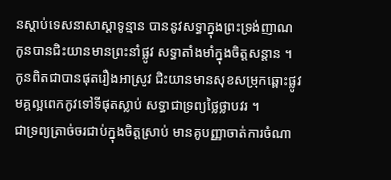នស្តាប់ទេសនាសាស្តាទូន្មាន បាននូវសទ្ធាក្នុងព្រះទ្រង់ញាណ
កូនបានជិះយានមានព្រះនាំផ្លូវ សទ្ធាតាំងមាំក្នុងចិត្តសន្តាន ។
កូនពិតជាបានផុតរឿងអាស្រូវ ជិះយានមានសុខសម្រុកឆ្ពោះផ្លូវ
មគ្គល្អពេកកូវទៅទីផុតស្លាប់ សទ្ធាជាទ្រព្យថ្លៃថ្លាបវរ ។
ជាទ្រព្យត្រាច់ចរជាប់ក្នុងចិត្តស្រាប់ មានគូបញ្ញាចាត់ការចំណា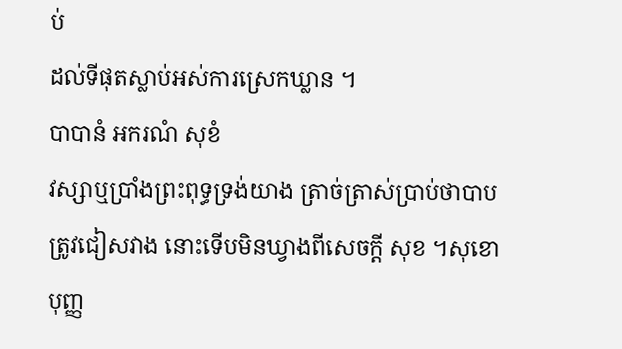ប់
ដល់ទីផុតស្លាប់អស់ការស្រេកឃ្លាន ។
បាបានំ អករណំ សុខំ
វស្សាឬប្រាំងព្រះពុទ្ធទ្រង់យាង ត្រាច់ត្រាស់ប្រាប់ថាបាបត្រូវជៀសវាង នោះទើបមិនឃ្វាងពីសេចក្តី សុខ ។សុខោ បុញ្ញ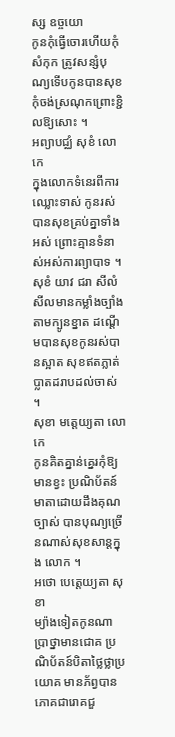ស្ស ឧច្ចយោ
កូនកុំធ្វើចោរហើយកុំសំកុក ត្រូវសន្សំបុណ្យទើបកូនបានសុខ កុំចង់ស្រណុកព្រោះខ្ជិលឱ្យសោះ ។
អព្យាបជ្ឈំ សុខំ លោកេ
ក្នុងលោកទំនេរពីការឈ្លោះទាស់ កូនរស់បានសុខគ្រប់គ្នាទាំងអស់ ព្រោះគ្មានទំនាស់អស់ការព្យាបាទ ។
សុខំ យាវ ជរា សីលំ
សីលមានកម្លាំងច្បាំងតាមក្បូនខ្នាត ដណ្តើមបានសុខកូនរស់បានស្អាត សុខឥតភ្លាត់ប្លាតដរាបដល់ចាស់ ។
សុខា មត្តេយ្យតា លោកេ
កូនគិតគ្នាន់គ្នេរកុំឱ្យមានខ្វះ ប្រណិប័តន៍មាតាដោយដឹងគុណច្បាស់ បានបុណ្យច្រើនណាស់សុខសាន្តក្នុង លោក ។
អថោ បេត្តេយ្យតា សុខា
ម្យ៉ាងទៀតកូនណាប្រាថ្នាមានជោគ ប្រណិប័តន៍បិតាថ្លៃថ្លាប្រយោគ មានភ័ព្វបានភោគជារោគជួ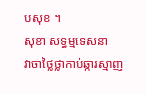បសុខ ។
សុខា សទ្ធម្មទេសនា
វាចាថ្លៃថ្លាកាប់ឆ្ការស្មាញ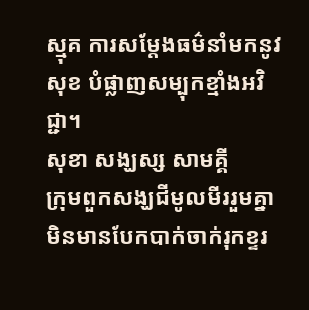ស្មុគ ការសម្តែងធម៌នាំមកនូវសុខ បំផ្លាញសម្បុកខ្មាំងអវិជ្ជា។
សុខា សង្ឃស្ស សាមគ្គី
ក្រុមពួកសង្ឃជីមូលមីររួមគ្នា មិនមានបែកបាក់ចាក់រុកខ្ទរ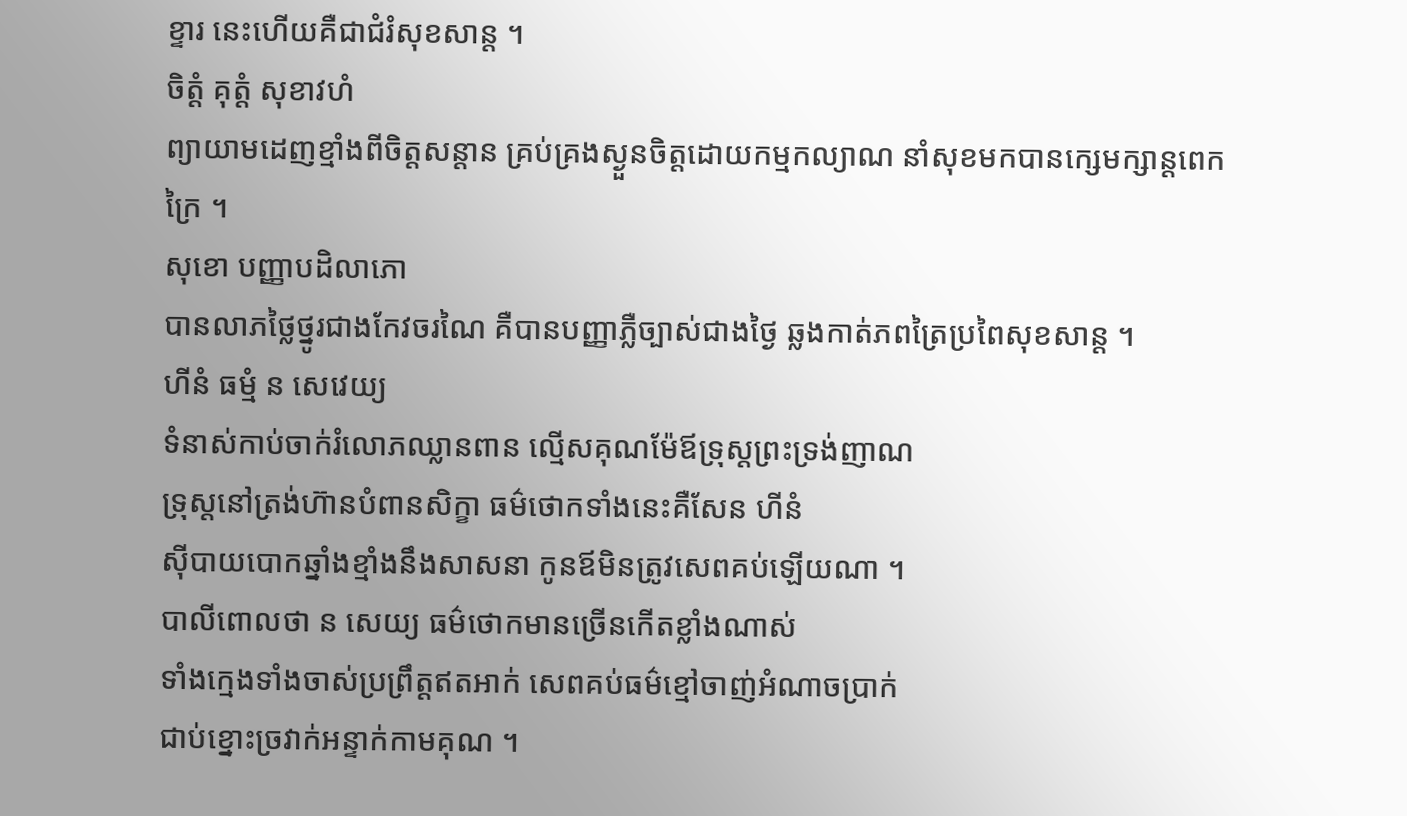ខ្ទារ នេះហើយគឺជាជំរំសុខសាន្ត ។
ចិត្តំ គុត្តំ សុខាវហំ
ព្យាយាមដេញខ្មាំងពីចិត្តសន្តាន គ្រប់គ្រងស្ងួនចិត្តដោយកម្មកល្យាណ នាំសុខមកបានក្សេមក្សាន្តពេកក្រៃ ។
សុខោ បញ្ញាបដិលាភោ
បានលាភថ្លៃថ្នូរជាងកែវចរណៃ គឺបានបញ្ញាភ្លឺច្បាស់ជាងថ្ងៃ ឆ្លងកាត់ភពត្រៃប្រពៃសុខសាន្ត ។
ហីនំ ធម្មំ ន សេវេយ្យ
ទំនាស់កាប់ចាក់រំលោភឈ្លានពាន ល្មើសគុណម៉ែឪទ្រុស្តព្រះទ្រង់ញាណ
ទ្រុស្តនៅត្រង់ហ៊ានបំពានសិក្ខា ធម៌ថោកទាំងនេះគឺសែន ហីនំ
ស៊ីបាយបោកឆ្នាំងខ្មាំងនឹងសាសនា កូនឪមិនត្រូវសេពគប់ឡើយណា ។
បាលីពោលថា ន សេយ្យ ធម៌ថោកមានច្រើនកើតខ្លាំងណាស់
ទាំងក្មេងទាំងចាស់ប្រព្រឹត្តឥតអាក់ សេពគប់ធម៌ខ្មៅចាញ់អំណាចប្រាក់
ជាប់ខ្នោះច្រវាក់អន្ទាក់កាមគុណ ។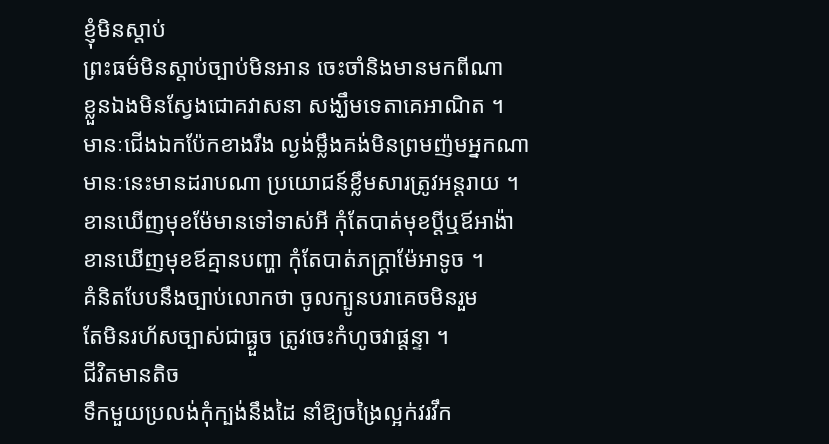ខ្ញុំមិនស្តាប់
ព្រះធម៌មិនស្តាប់ច្បាប់មិនអាន ចេះចាំនិងមានមកពីណា
ខ្លួនឯងមិនស្វែងជោគវាសនា សង្ឃឹមទេតាគេអាណិត ។
មានៈជើងឯកប៉ែកខាងរឹង ល្ងង់ម្លឹងគង់មិនព្រមញ៉មអ្នកណា
មានៈនេះមានដរាបណា ប្រយោជន៍ខឹ្លមសារត្រូវអន្តរាយ ។
ខានឃើញមុខម៉ែមានទៅទាស់អី កុំតែបាត់មុខប្តីឬឪអាង៉ា
ខានឃើញមុខឪគ្មានបញ្ហា កុំតែបាត់ភក្ត្រាម៉ែអាទូច ។
គំនិតបែបនឹងច្បាប់លោកថា ចូលក្បូនបរាគេចមិនរួម
តែមិនរហ័សច្បាស់ជាធ្ងួច ត្រូវចេះកំហូចវាផ្តន្ទា ។
ជីវិតមានតិច
ទឹកមួយប្រលង់កុំក្បង់នឹងដៃ នាំឱ្យចង្រៃល្អក់វរវឹក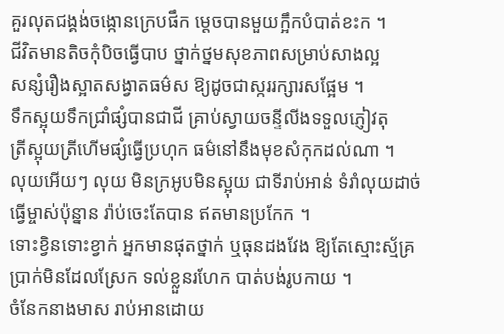គួរលុតជង្គង់ចង្កោនក្រេបផឹក ម្តេចបានមួយក្អឹកបំបាត់ខះក ។
ជីវិតមានតិចកុំបិចធ្វើបាប ថ្នាក់ថ្នមសុខភាពសម្រាប់សាងល្អ
សន្សំរឿងស្អាតសង្វាតធម៌ស ឱ្យដូចជាស្កររក្សារសផ្អែម ។
ទឹកស្អុយទឹកជ្រាំផ្សំបានជាជី គ្រាប់ស្វាយចន្ទីលីងទទួលភ្ញៀវតុ
ត្រីស្អុយត្រីហើមផ្សំធ្វើប្រហុក ធម៌នៅនឹងមុខសំកុកដល់ណា ។
លុយអើយៗ លុយ មិនក្រអូបមិនស្អុយ ជាទីរាប់អាន់ ទំរាំលុយដាច់
ធ្វើម្ចាស់ប៉ុន្នាន រ៉ាប់ចេះតែបាន ឥតមានប្រកែក ។
ទោះខ្វិនទោះខ្វាក់ អ្នកមានផុតថ្នាក់ ឬធុនដងវែង ឱ្យតែស្មោះស្ម័គ្រ
ប្រាក់មិនដែលស្រែក ទល់ខ្លួនរហែក បាត់បង់រូបកាយ ។
ចំនែកនាងមាស រាប់អានដោយ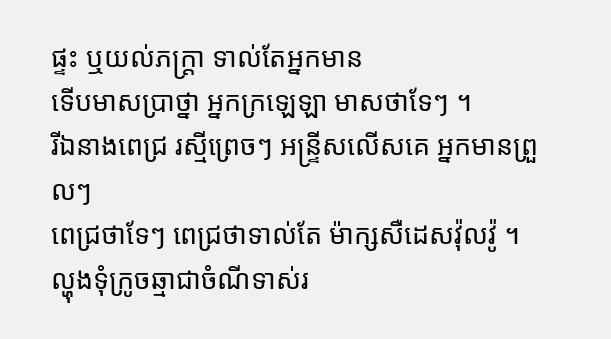ផ្ទះ ឬយល់ភក្ត្រា ទាល់តែអ្នកមាន
ទើបមាសបា្រថ្នា អ្នកក្រឡេឡា មាសថាទែៗ ។
រីឯនាងពេជ្រ រស្មីព្រេចៗ អន្រ្ទីសលើសគេ អ្នកមានព្រួលៗ
ពេជ្រថាទែៗ ពេជ្រថាទាល់តែ ម៉ាក្សសឺដេសវ៉ុលវ៉ូ ។
ល្ហុងទុំក្រូចឆ្មាជាចំណីទាស់រ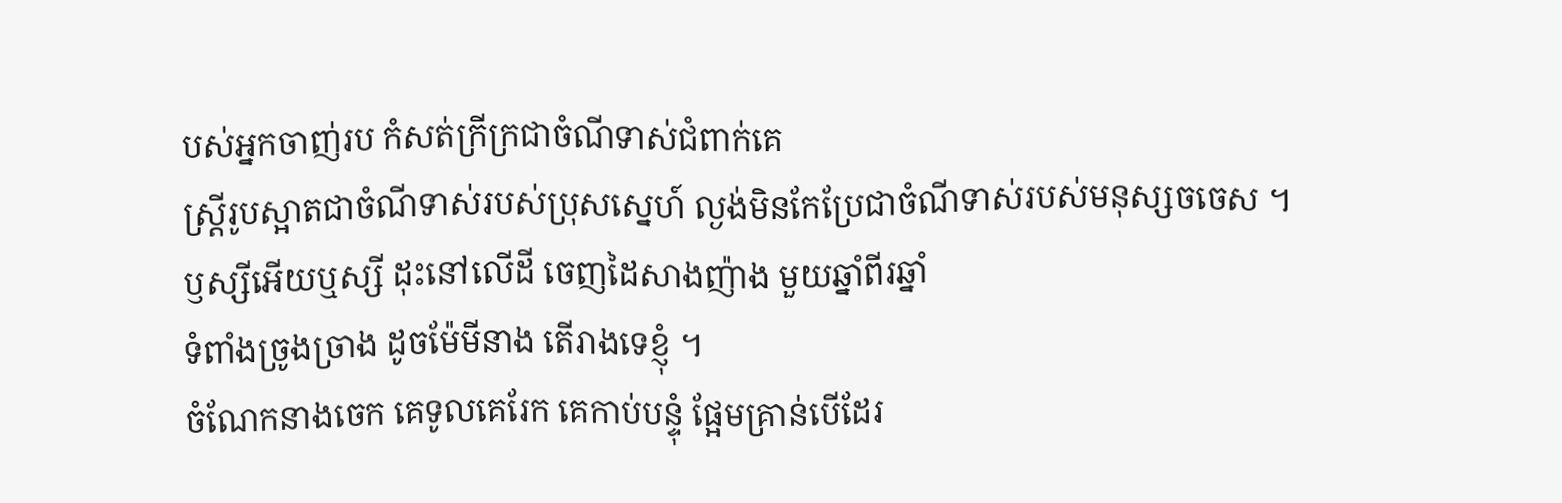បស់អ្នកចាញ់រប កំសត់ក្រីក្រជាចំណីទាស់ជំពាក់គេ
ស្រ្តីរូបស្អាតជាចំណីទាស់របស់ប្រុសស្នេហ៍ ល្ងង់មិនកែប្រែជាចំណីទាស់របស់មនុស្សចចេស ។
ឫស្សីអើយឬស្សី ដុះនៅលើដី ចេញដៃសាងញ៉ាង មួយឆ្នាំពីរឆ្នាំ
ទំពាំងច្រូងច្រាង ដូចម៉ែមីនាង តើរាងទេខ្ញុំ ។
ចំណែកនាងចេក គេទូលគេរែក គេកាប់បន្ទុំ ផ្អែមគ្រាន់បើដែរ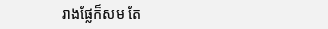រាងផ្លែក៏សម តែ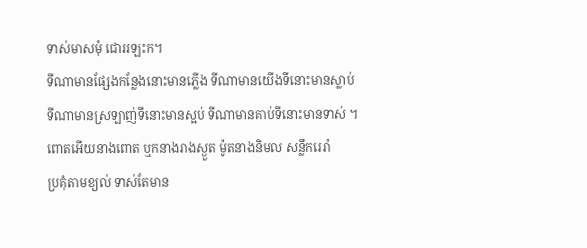ទាស់មាសមុំ ជោររឡះក។
ទីណាមានផ្សែងកន្លែងនោះមានភ្លើង ទីណាមានយើងទីនោះមានស្លាប់
ទីណាមានស្រឡាញ់ទីនោះមានស្អប់ ទីណាមានគាប់ទីនោះមានទាស់ ។
ពោតអើយនាងពោត ឬកនាងរាងស្ងួត ម៉ូតនាងនិមល សន្លឹករេរាំ
ប្រគុំតាមខ្យល់ ទាស់តែមាន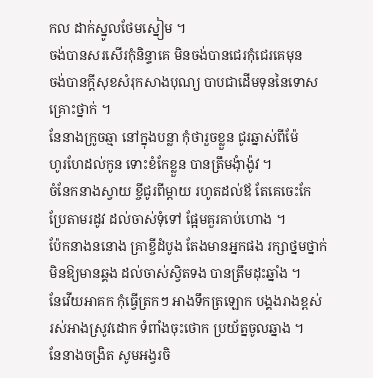កល ដាក់ស្នូលថែមស្នៀម ។
ចង់បានសរសើរកុំនិន្ទាគេ មិនចង់បានជេរកុំជេរគេមុន
ចង់បានក្តីសុខសំរុកសាងបុណ្យ បាបជាដើមទុននៃទោសគ្រោះថ្នាក់ ។
នែនាងក្រូចឆ្មា នៅក្នុងបន្លា កុំថារួចខ្លួន ជូរឆ្នាស់ពីម៉ែ
ហូរហែដល់កូន ទោះខំកែខ្លួន បានត្រឹមងុំាង៉ូវ ។
ចំនែកនាងស្វាយ ខ្ចីជូរពីម្តាយ រហូតដល់ឪ តែគេចេះកែ
ប្រែតាមរដូវ ដល់ចាស់ទុំទៅ ផ្អែមគួរគាប់ហោង ។
ប៉ែកនាងននោង គ្រាខ្ចីដំបូង តែងមានអ្នកផង រក្សាថ្នមថ្នាក់
មិនឱ្យមានឆ្គង ដល់ចាស់ស្វិតទង បានត្រឹមដុះឆ្នាំង ។
នែវើយអាគក កុំធ្វើត្រកៗ អាងទឹកត្រឡោក បង្គងរាងខ្ពស់
រស់អាងស្រូវដោក ទំពាំងចុះថោក ប្រយ័ត្នចូលឆ្នាង ។
នែនាងចង្រិត សូមអង្វរចិ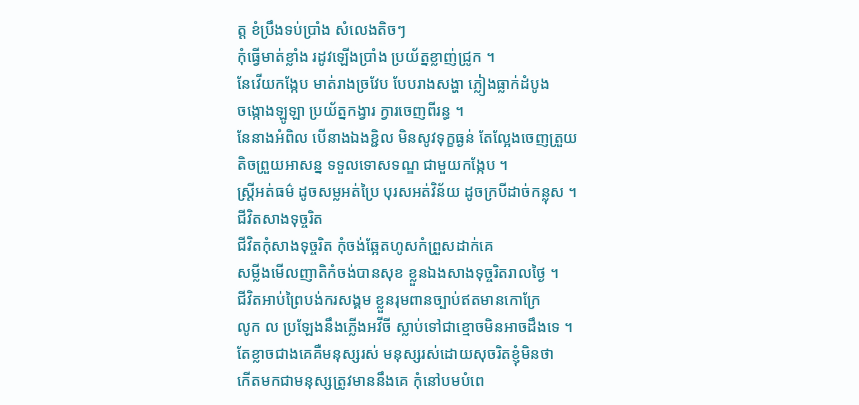ត្ត ខំប្រឹងទប់ប្រាំង សំលេងតិចៗ
កុំធ្វើមាត់ខ្លាំង រដូវឡើងប្រាំង ប្រយ័ត្នខ្លាញ់ជ្រូក ។
នែវើយកង្កែប មាត់រាងច្រវែប បែបរាងសង្ហា ភ្លៀងធ្លាក់ដំបូង
ចង្កោងឡូឡា ប្រយ័ត្នកង្វារ ក្វារចេញពីរន្ធ ។
នែនាងអំពិល បើនាងឯងខ្ជិល មិនសូវទុក្ខធ្ងន់ តែល្អែងចេញត្រួយ
តិចព្រួយអាសន្ន ទទួលទោសទណ្ឌ ជាមួយកង្កែប ។
ស្រ្តីអត់ធម៌ ដូចសម្លអត់ប្រៃ បុរសអត់វិន័យ ដូចក្របីដាច់កន្លុស ។
ជីវិតសាងទុច្ចរិត
ជីវិតកុំសាងទុច្ចរិត កុំចង់ឆ្អែតហូសកំព្រួសដាក់គេ
សម្លីងមើលញាតិកំចង់បានសុខ ខ្លួនឯងសាងទុច្ចរិតរាលថ្ងៃ ។
ជីវិតអាប់ព្រៃបង់ករសង្គម ខ្លួនរុមពានច្បាប់ឥតមានកោក្រែ
លូក ល ប្រឡែងនឹងភ្លើងអវីចី ស្លាប់ទៅជាខ្មោចមិនអាចដឹងទេ ។
តែខ្លាចជាងគេគឺមនុស្សរស់ មនុស្សរស់ដោយសុចរិតខ្ញុំមិនថា
កើតមកជាមនុស្សត្រូវមាននឹងគេ កុំនៅបមបំពេ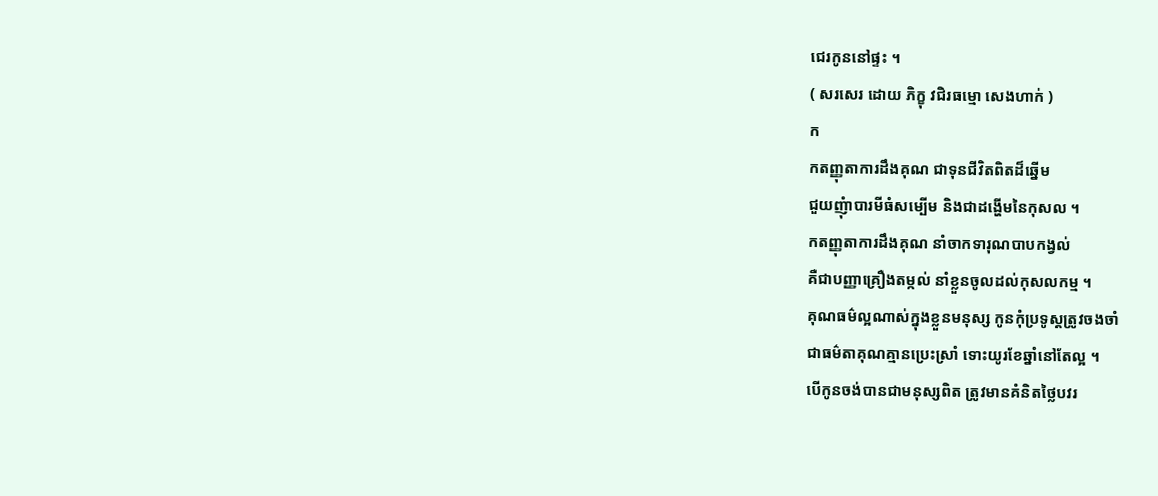ជេរកូននៅផ្ទះ ។
( សរសេរ ដោយ ភិក្ខុ វជិរធម្មោ សេងហាក់ )
ក
កតញ្ញុតាការដឹងគុណ ជាទុនជីវិតពិតដ៏ឆ្នើម
ជួយញុំាបារមីធំសម្បើម និងជាដង្ហើមនៃកុសល ។
កតញ្ញុតាការដឹងគុណ នាំចាកទារុណបាបកង្វល់
គឺជាបញ្ញាគ្រឿងតម្កល់ នាំខ្លួនចូលដល់កុសលកម្ម ។
គុណធម៌ល្អណាស់ក្នុងខ្លួនមនុស្ស កូនកុំប្រទូស្តត្រូវចងចាំ
ជាធម៌តាគុណគ្មានប្រេះស្រាំ ទោះយូរខែឆ្នាំនៅតែល្អ ។
បើកូនចង់បានជាមនុស្សពិត ត្រូវមានគំនិតថ្លៃបវរ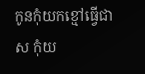កូនកុំយកខ្មៅធ្វើជា ស កុំយ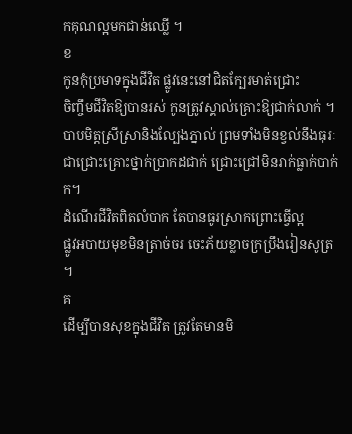កគុណល្អមកជាន់ឈ្លើ ។
ខ
កូនកុំប្រមាទក្នុងជីវិត ផ្លូវនេះនៅជិតក្បែរមាត់ជ្រោះ
ចិញ្ចឹមជីវិតឱ្យបានរស់ កូនត្រូវស្គាល់គ្រោះឱ្យជាក់លាក់ ។
បាបមិត្តស្រីស្រានិងល្បែងភ្នាល់ ព្រមទាំងមិនខ្វល់នឹងធុរៈ
ជាជ្រោះគ្រោះថ្នាក់ប្រាកដជាក់ ជ្រោះជ្រៅមិនរាក់ធ្លាក់បាក់ក។
ដំណើរជីវិតពិតលំបាក តែបានធូរស្រាកព្រោះធ្វើល្អ
ផ្លូវអបាយមុខមិនត្រាច់ចរ ចេះភ័យខ្លាចក្រប្រឹងរៀនសូត្រ ។
គ
ដើម្បីបានសុខក្នុងជីវិត ត្រូវតែមានមិ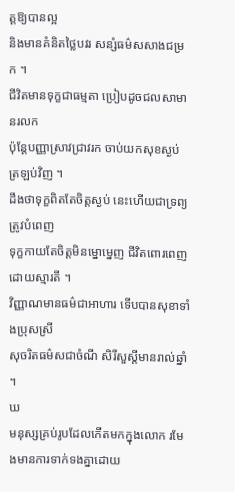ត្តឱ្យបានល្អ
និងមានគំនិតថ្លៃបវរ សន្សំធម៌សសាងជម្រក ។
ជីវិតមានទុក្ខជាធម្មតា ប្រៀបដូចជលសាមានរលក
ប៉ុន្តែបញ្ញាស្រាវជ្រាវរក ចាប់យកសុខស្ងប់ត្រឡប់វិញ ។
ដឹងថាទុក្ខពិតតែចិត្តស្ងប់ នេះហើយជាទ្រព្យត្រូវបំពេញ
ទុក្ខកាយតែចិត្តមិនម្នោម្នេញ ជីវិតពោរពេញដោយស្មារតី ។
វិញ្ញាណមានធម៌ជាអាហារ ទើបបានសុខាទាំងប្រុសស្រី
សុចរិតធម៌សជាចំណី សិរីសួស្តីមានរាល់ឆ្នាំ ។
ឃ
មនុស្សគ្រប់រូបដែលកើតមកក្នុងលោក រមែងមានការទាក់ទងគ្នាដោយ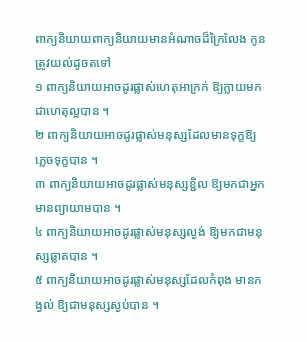ពាក្យនិយាយពាក្យនិយាយមានអំណាចដ៏ក្រៃលែង កូនត្រូវយល់ដូចតទៅ
១ ពាក្យនិយាយអាចដូរផ្លាស់ហេតុអាក្រក់ ឱ្យក្លាយមកជាហេតុល្អបាន ។
២ ពាក្យនិយាយអាចដូរផ្លាស់មនុស្សដែលមានទុក្ខឱ្យភ្លេចទុក្ខបាន ។
៣ ពាក្យនិយាយអាចដូរផ្លាស់មនុស្សខ្ជិល ឱ្យមកជាអ្នកមានព្យាយាមបាន ។
៤ ពាក្យនិយាយអាចដូរផ្លាស់មនុស្សល្ងង់ ឱ្យមកជាមនុស្សឆ្លាតបាន ។
៥ ពាក្យនិយាយអាចដូរផ្លាស់មនុស្សដែលកំពុង មានកង្វល់ ឱ្យជាមនុស្សស្ងប់បាន ។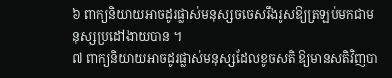៦ ពាក្យនិយាយអាចដូរផ្លាស់មនុស្សចចេសរឹងរូសឱ្យត្រឡប់មកជាមនុស្សប្រដៅងាយបាន ។
៧ ពាក្យនិយាយអាចដូរផ្លាស់មនុស្សដែលខូចសតិ ឱ្យមានសតិវិញបា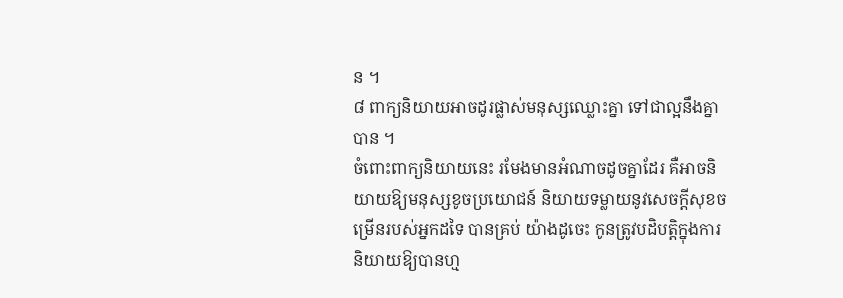ន ។
៨ ពាក្យនិយាយអាចដូរផ្លាស់មនុស្សឈ្លោះគ្នា ទៅជាល្អនឹងគ្នាបាន ។
ចំពោះពាក្យនិយាយនេះ រមែងមានអំណាចដូចគ្នាដែរ គឺអាចនិយាយឱ្យមនុស្សខូចប្រយោជន៍ និយាយទម្លាយនូវសេចក្តីសុខចម្រើនរបស់អ្នកដទៃ បានគ្រប់ យ៉ាងដូចេះ កូនត្រូវបដិបត្តិក្នុងការនិយាយឱ្យបានហ្ម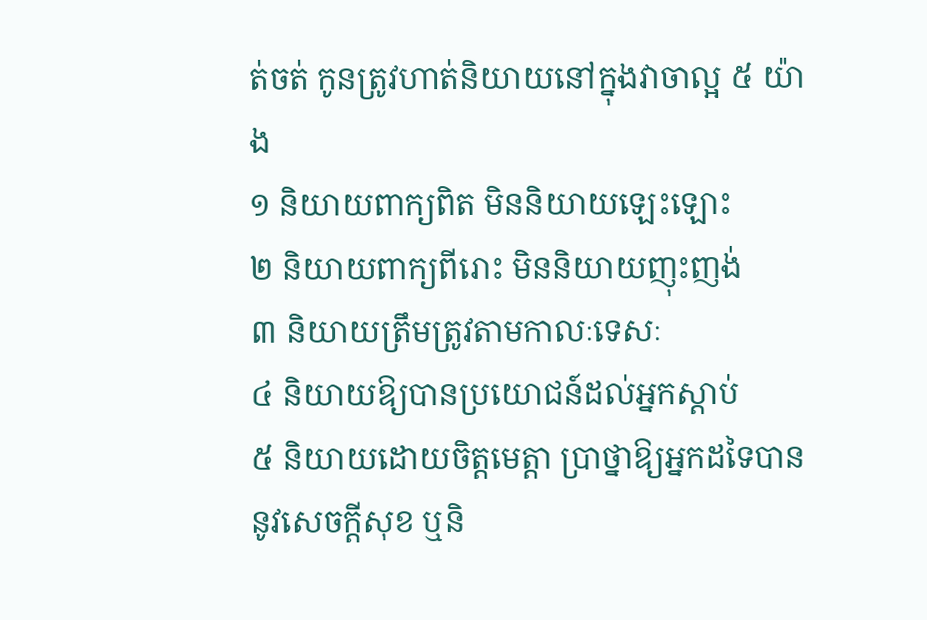ត់ចត់ កូនត្រូវហាត់និយាយនៅក្នុងវាចាល្អ ៥ យ៉ាង
១ និយាយពាក្យពិត មិននិយាយឡេះឡោះ
២ និយាយពាក្យពីរោះ មិននិយាយញុះញង់
៣ និយាយត្រឹមត្រូវតាមកាលៈទេសៈ
៤ និយាយឱ្យបានប្រយោជន៍ដល់អ្នកស្តាប់
៥ និយាយដោយចិត្តមេត្តា ប្រាថ្នាឱ្យអ្នកដទៃបាននូវសេចក្តីសុខ ឬនិ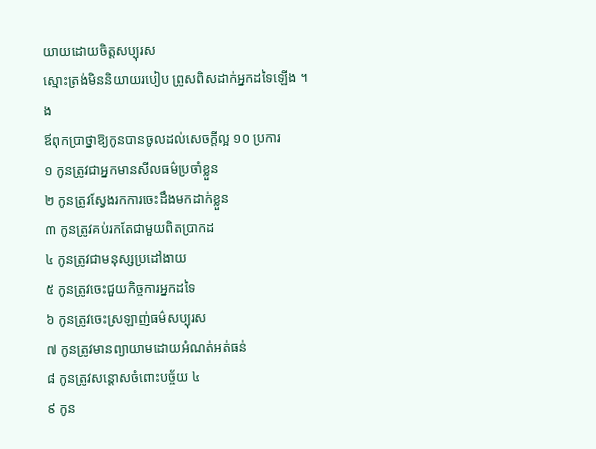យាយដោយចិត្តសប្បុរស
ស្មោះត្រង់មិននិយាយរបៀប ព្រូសពិសដាក់អ្នកដទៃឡើង ។
ង
ឪពុកប្រាថ្នាឱ្យកូនបានចូលដល់សេចក្តីល្អ ១០ ប្រការ
១ កូនត្រូវជាអ្នកមានសីលធម៌ប្រចាំខ្លួន
២ កូនត្រូវស្វែងរកការចេះដឹងមកដាក់ខ្លួន
៣ កូនត្រូវគប់រកតែជាមួយពិតប្រាកដ
៤ កូនត្រូវជាមនុស្សប្រដៅងាយ
៥ កូនត្រូវចេះជួយកិច្ចការអ្នកដទៃ
៦ កូនត្រូវចេះស្រឡាញ់ធម៌សប្បុរស
៧ កូនត្រូវមានព្យាយាមដោយអំណត់អត់ធន់
៨ កូនត្រូវសន្តោសចំពោះបច្ច័យ ៤
៩ កូន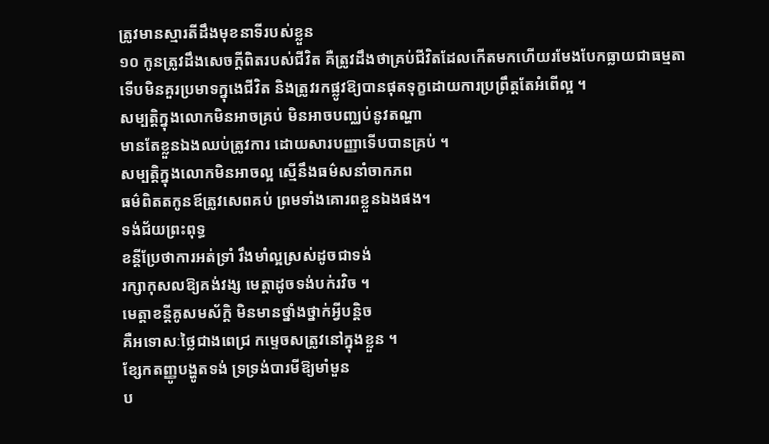ត្រូវមានស្មារតីដឹងមុខនាទីរបស់ខ្លួន
១០ កូនត្រូវដឹងសេចក្តីពិតរបស់ជីវិត គឺត្រូវដឹងថាគ្រប់ជីវិតដែលកើតមកហើយរមែងបែកធ្លាយជាធម្មតា
ទើបមិនគួរប្រមាទក្នុងេជីវិត និងត្រូវរកផ្លូវឱ្យបានផុតទុក្ខដោយការប្រព្រឹត្តតែអំពើល្អ ។
សម្បត្តិក្នុងលោកមិនអាចគ្រប់ មិនអាចបញ្ឈប់នូវតណ្ហា
មានតែខ្លួនឯងឈប់ត្រូវការ ដោយសារបញ្ញាទើបបានគ្រប់ ។
សម្បត្តិក្នុងលោកមិនអាចល្អ ស្មើនឹងធម៌សនាំចាកភព
ធម៌ពិតតកូនឪត្រូវសេពគប់ ព្រមទាំងគោរពខ្លួនឯងផង។
ទង់ជ័យព្រះពុទ្ធ
ខន្តីប្រែថាការអត់ទ្រាំ រឹងមាំល្អស្រស់ដូចជាទង់
រក្សាកុសលឱ្យគង់វង្ស មេត្តាដូចទង់បក់រវិច ។
មេត្តាខន្តីគូសមស័ក្តិ មិនមានថ្នាំងថ្នាក់អ្វីបន្តិច
គឺអទោសៈថ្លៃជាងពេជ្រ កម្ទេចសត្រូវនៅក្នុងខ្លួន ។
ខ្សែកតញ្ញូបង្ហូតទង់ ទ្រទ្រង់បារមីឱ្យមាំមួន
ប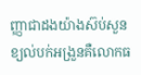ញ្ញាជាដងយ៉ាងស៊ប់សួន ខ្យល់បក់អង្រួនគឺលោកធ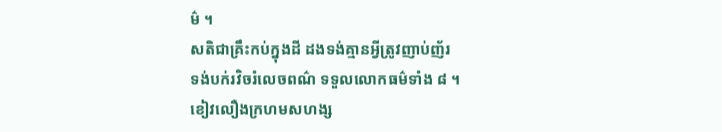ម៌ ។
សតិជាគ្រឹះកប់ក្នុងដី ដងទង់គ្មានអ្វីត្រូវញាប់ញ័រ
ទង់បក់រវិចរំលេចពណ៌ ទទួលលោកធម៌ទាំង ៨ ។
ខៀវលឿងក្រហមសហង្ស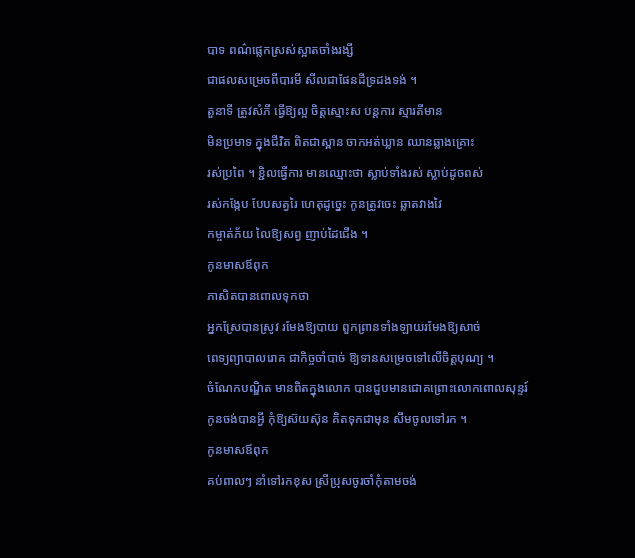បាទ ពណ៌ផ្លេកស្រស់ស្អាតចាំងរង្សី
ជាផលសម្រេចពីបារមី សីលជាផែនដីទ្រដងទង់ ។
តួនាទី ត្រូវសំភី ធ្វើឱ្យល្អ ចិត្តស្មោះស បន្តការ ស្មារតីមាន
មិនប្រមាទ ក្នុងជីវិត ពិតជាស្ពាន ចាកអត់ឃ្លាន ឈានឆ្លាងគ្រោះ
រស់ប្រពៃ ។ ខ្ជិលធ្វើការ មានឈ្មោះថា ស្លាប់ទាំងរស់ ស្លាប់ដូចពស់
រស់កង្កែប បែបសត្វរៃ ហេតុដូច្នេះ កូនត្រូវចេះ ឆ្លាតវាងវៃ
កម្ចាត់ភ័យ លៃឱ្យសព្វ ញាប់ដៃជើង ។
កូនមាសឪពុក
ភាសិតបានពោលទុកថា
អ្នកស្រែបានស្រូវ រមែងឱ្យបាយ ពួកព្រានទាំងឡាយរមែងឱ្យសាច់
ពេទ្យព្យាបាលរោគ ជាកិច្ចចាំបាច់ ឱ្យទានសម្រេចទៅលើចិត្តបុណ្យ ។
ចំណែកបណ្ឌិត មានពិតក្នុងលោក បានជួបមានជោគព្រោះលោកពោលសុន្ទរ៍
កូនចង់បានអ្វី កុំឱ្យស៊យស៊ុន គិតទុកជាមុន សឹមចូលទៅរក ។
កូនមាសឪពុក
គប់ពាលៗ នាំទៅរកខុស ស្រីប្រុសចូរចាំកុំតាមចង់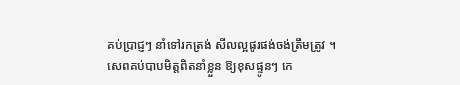គប់ប្រាជ្ញៗ នាំទៅរកត្រង់ សីលល្អផូរផង់ចង់ត្រឹមត្រូវ ។
សេពគប់បាបមិត្តពិតនាំខ្លួន ឱ្យខុសផ្ទូនៗ កេ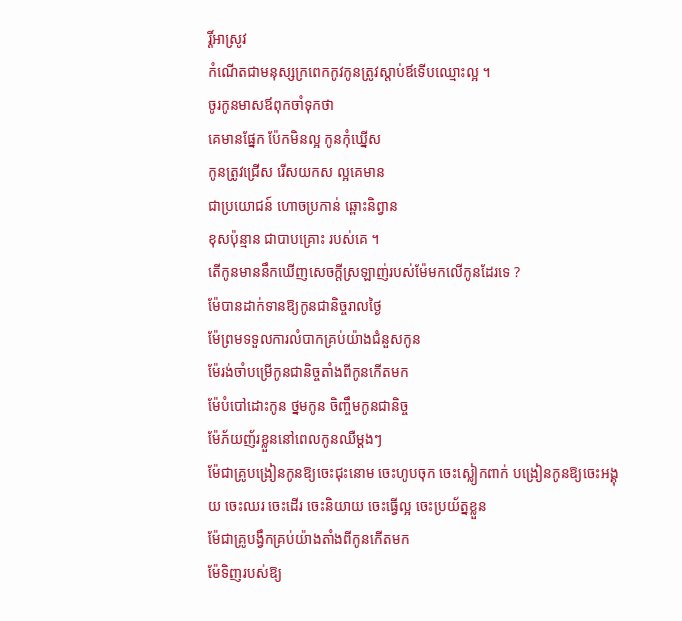រ្តិ៍អាស្រូវ
កំណើតជាមនុស្សក្រពេកកូវកូនត្រូវស្តាប់ឪទើបឈ្មោះល្អ ។
ចូរកូនមាសឪពុកចាំទុកថា
គេមានផ្នែក ប៉ែកមិនល្អ កូនកុំឃ្នើស
កូនត្រូវជ្រើស រើសយកស ល្អគេមាន
ជាប្រយោជន៍ ហោចប្រកាន់ ឆ្ពោះនិព្វាន
ខុសប៉ុន្មាន ជាបាបគ្រោះ របស់គេ ។
តើកូនមាននឹកឃើញសេចក្តីស្រឡាញ់របស់ម៉ែមកលើកូនដែរទេ ?
ម៉ែបានដាក់ទានឱ្យកូនជានិច្ចរាលថ្ងៃ
ម៉ែព្រមទទួលការលំបាកគ្រប់យ៉ាងជំនួសកូន
ម៉ែរង់ចាំបម្រើកូនជានិច្ចតាំងពីកូនកើតមក
ម៉ែបំបៅដោះកូន ថ្នមកូន ចិញ្ចឹមកូនជានិច្ច
ម៉ែភ័យញ័រខ្លួននៅពេលកូនឈឺម្តងៗ
ម៉ែជាគ្រូបង្រៀនកូនឱ្យចេះជុះនោម ចេះហូបចុក ចេះស្លៀកពាក់ បង្រៀនកូនឱ្យចេះអង្គុយ ចេះឈរ ចេះដើរ ចេះនិយាយ ចេះធ្វើល្អ ចេះប្រយ័ត្នខ្លួន
ម៉ែជាគ្រូបង្វឹកគ្រប់យ៉ាងតាំងពីកូនកើតមក
ម៉ែទិញរបស់ឱ្យ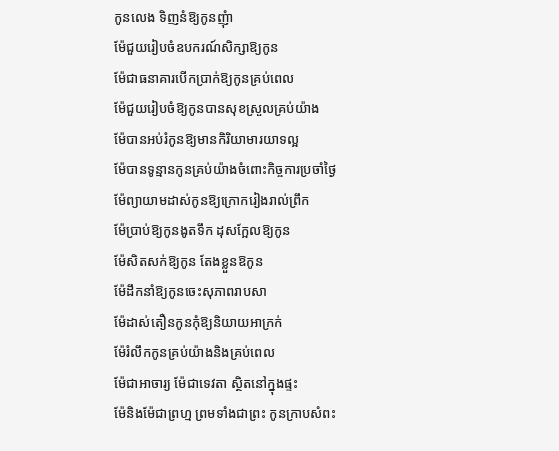កូនលេង ទិញនំឱ្យកូនញុំា
ម៉ែជួយរៀបចំឧបករណ៍សិក្សាឱ្យកូន
ម៉ែជាធនាគារបើកប្រាក់ឱ្យកូនគ្រប់ពេល
ម៉ែជួយរៀបចំឱ្យកូនបានសុខស្រួលគ្រប់យ៉ាង
ម៉ែបានអប់រំកូនឱ្យមានកិរិយាមារយាទល្អ
ម៉ែបានទូន្មានកូនគ្រប់យ៉ាងចំពោះកិច្ចការប្រចាំថ្ងៃ
ម៉ែព្យាយាមដាស់កូនឱ្យក្រោករៀងរាល់ព្រឹក
ម៉ែប្រាប់ឱ្យកូនងូតទឹក ដុសក្អែលឱ្យកូន
ម៉ែសិតសក់ឱ្យកូន តែងខ្លួនឱកូន
ម៉ែដឹកនាំឱ្យកូនចេះសុភាពរាបសា
ម៉ែដាស់តឿនកូនកុំឱ្យនិយាយអាក្រក់
ម៉ែរំលឹកកូនគ្រប់យ៉ាងនិងគ្រប់ពេល
ម៉ែជាអាចារ្យ ម៉ែជាទេវតា ស្ថិតនៅក្នុងផ្ទះ
ម៉ែនិងម៉ែជាព្រហ្ម ព្រមទាំងជាព្រះ កូនក្រាបសំពះ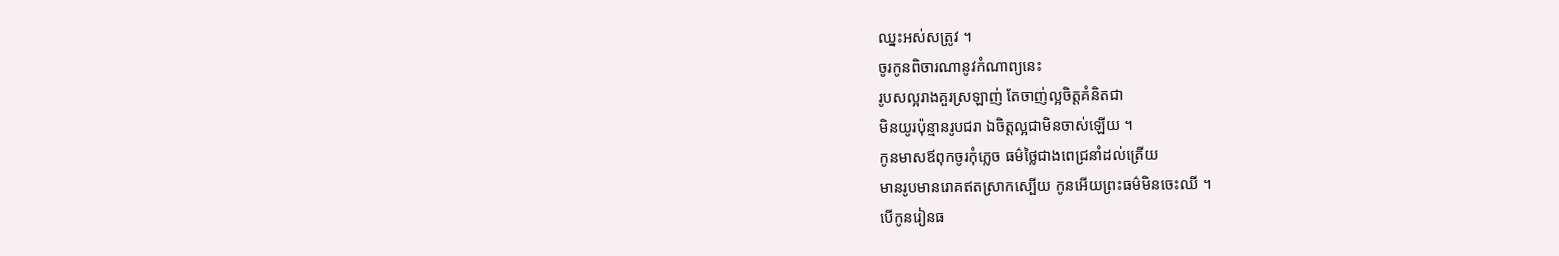ឈ្នះអស់សត្រូវ ។
ចូរកូនពិចារណានូវកំណាព្យនេះ
រូបសល្អរាងគួរស្រឡាញ់ តែចាញ់ល្អចិត្តគំនិតជា
មិនយូរប៉ុន្មានរូបជរា ឯចិត្តល្អជាមិនចាស់ឡើយ ។
កូនមាសឪពុកចូរកុំភ្លេច ធម៌ថ្លៃជាងពេជ្រនាំដល់ត្រើយ
មានរូបមានរោគឥតស្រាកស្បើយ កូនអើយព្រះធម៌មិនចេះឈី ។
បើកូនរៀនធ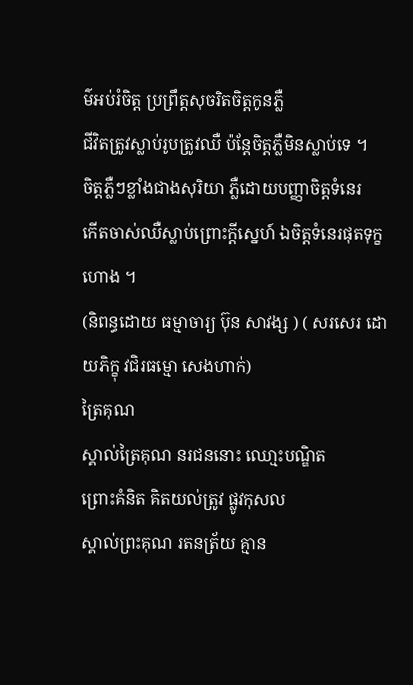ម៌អប់រំចិត្ត ប្រព្រឹត្តសុចរិតចិត្តកូនភ្លឺ
ជីវិតត្រូវស្លាប់រូបត្រូវឈឺ ប៉ន្តែចិត្តភ្លឺមិនស្លាប់ទេ ។
ចិត្តភ្លឺៗខ្លាំងជាងសុរិយា ភ្លឺដោយបញ្ញាចិត្តទំនេរ
កើតចាស់ឈឺស្លាប់ព្រោះក្តីសេ្នហ៍ ឯចិត្តទំនេរផុតទុក្ខហោង ។
(និពន្ធដោយ ធម្មាចារ្យ ប៊ុន សាវង្ស ) ( សរសេរ ដោយភិក្ខុ វជិរធម្មោ សេងហាក់)
ត្រៃគុណ
ស្គាល់ត្រៃគុណ នរជននោះ ឈោ្មះបណ្ឌិត
ព្រោះគំនិត គិតយល់ត្រូវ ផ្លូវកុសល
ស្គាល់ព្រះគុណ រតនត្រ័យ គ្មាន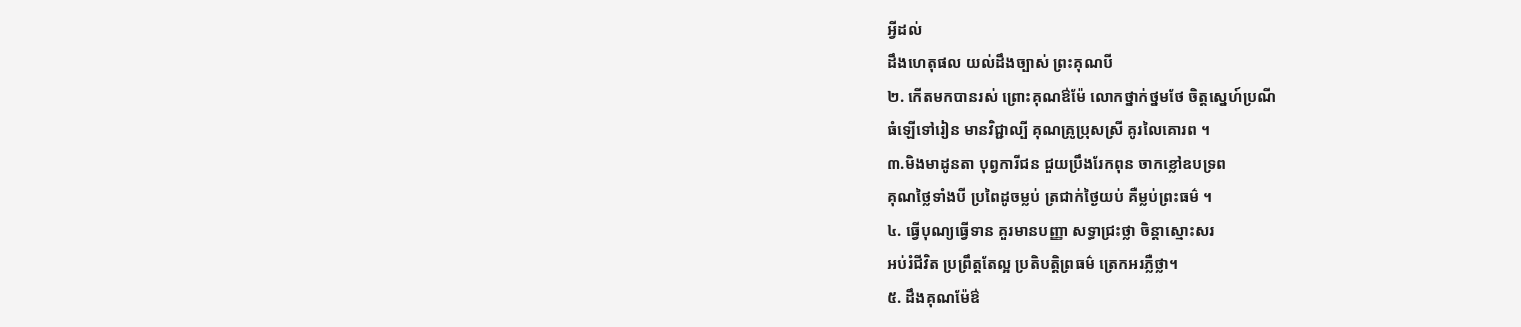អ្វីដល់
ដឹងហេតុផល យល់ដឹងច្បាស់ ព្រះគុណបី
២. កើតមកបានរស់ ព្រោះគុណឳម៉ែ លោកថ្នាក់ថ្នមថែ ចិត្តស្នេហ៍ប្រណី
ធំឡើទៅរៀន មានវិជ្ជាល្បី គុណគ្រូប្រុសស្រី គូរលៃគោរព ។
៣.មិងមាដូនតា បុព្វការីជន ជួយប្រឹងរែកពុន ចាកខ្លៅឧបទ្រព
គុណថ្លៃទាំងបី ប្រពៃដូចម្លប់ ត្រជាក់ថ្ងៃយប់ គឺម្លប់ព្រះធម៌ ។
៤. ធ្វើបុណ្យធ្វើទាន គួរមានបញ្ញា សទ្ធាជ្រះថ្លា ចិន្តាស្មោះសរ
អប់រំជីវិត ប្រព្រឹត្តតែល្អ ប្រតិបត្តិព្រធម៌ ត្រេកអរភ្លឺថ្លា។
៥. ដឹងគុណម៉ែឳ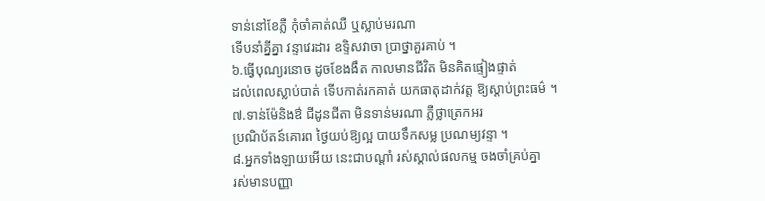ទាន់នៅខែភ្លឺ កុំចាំគាត់ឈឺ ឬស្លាប់មរណា
ទើបនាំគ្នីគ្នា វន្ទាវេរដារ ឧទ្ទិសវាចា ប្រាថ្នាគួរគាប់ ។
៦.ធ្វើបុណ្យរនោច ដូចខែងងឹត កាលមានជីវិត មិនគិតផ្ទៀងផ្ទាត់
ដល់ពេលស្លាប់បាត់ ទើបកាត់រកគាត់ យកធាតុដាក់វត្ត ឱ្យស្តាប់ព្រះធម៌ ។
៧.ទាន់ម៉ែនិងឳ ជីដូនជីតា មិនទាន់មរណា ភ្លឺថ្លាត្រេកអរ
ប្រណិប័តន៍គោរព ថ្ងៃយប់ឱ្យល្អ បាយទឹកសម្ល ប្រណម្យវន្ទា ។
៨.អ្នកទាំងឡាយអើយ នេះជាបណ្តាំ រស់ស្គាល់ផលកម្ម ចងចាំគ្រប់គ្នា
រស់មានបញ្ញា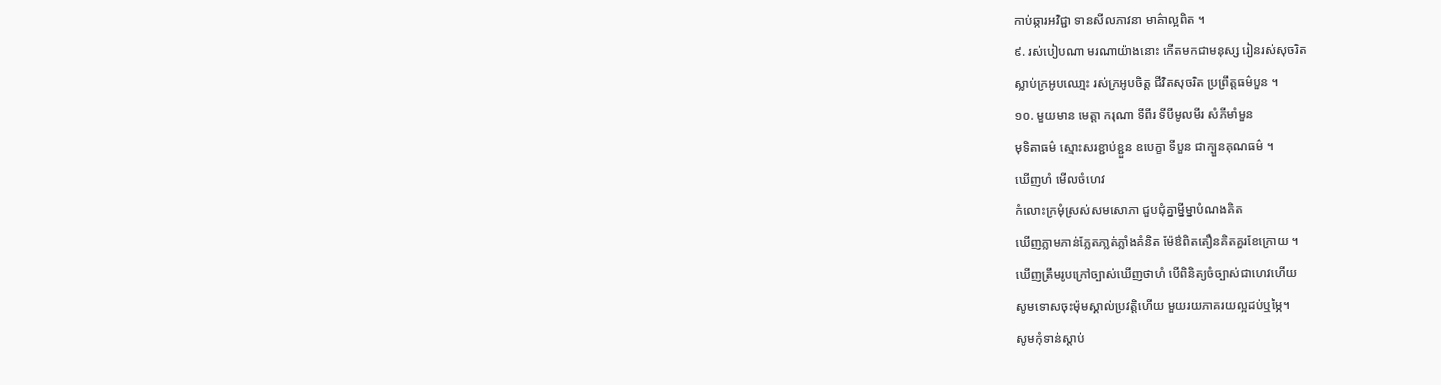កាប់ឆ្ការអវិជ្ជា ទានសីលភាវនា មាគ៌ាល្អពិត ។
៩. រស់បៀបណា មរណាយ៉ាងនោះ កើតមកជាមនុស្ស រៀនរស់សុចរិត
ស្លាប់ក្រអូបឈោ្មះ រស់ក្រអូបចិត្ត ជីវិតសុចរិត ប្រព្រឹត្តធម៌បួន ។
១០. មួយមាន មេត្តា ករុណា ទីពីរ ទីបីមូលមីរ សំភីមាំមួន
មុទិតាធម៌ ស្មោះសរខ្ជាប់ខ្ជួន ឧបេក្ខា ទីបួន ជាក្បួនគុណធម៌ ។
ឃើញហំ មើលចំហេវ
កំលោះក្រមុំស្រស់សមសោភា ជួបជុំគ្នាម្នីម្នាបំណងគិត
ឃើញភ្លាមភាន់ភ្លែតភា្លត់ភ្លាំងគំនិត ម៉ែឳពិតតឿនគិតគួរខែក្រោយ ។
ឃើញត្រឹមរូបក្រៅច្បាស់ឃើញថាហំ បើពិនិត្យចំច្បាស់ជាហេវហើយ
សូមទោសចុះម៉ុមស្គាល់ប្រវត្តិហើយ មួយរយភាគរយល្អដប់ឬម្ភៃ។
សូមកុំទាន់ស្តាប់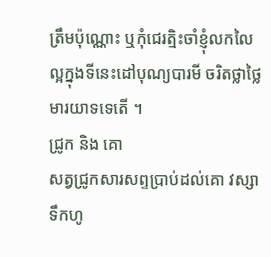ត្រឹមប៉ុណ្ណោះ ឬកុំជេរត្មិះចាំខ្ញុំលកលៃ
ល្អក្នុងទីនេះដៅបុណ្យបារមី ចរិតថ្លាថ្លៃមារយាទទេតើ ។
ជ្រូក និង គោ
សត្វជ្រូកសារសព្ទប្រាប់ដល់គោ វស្សាទឹកហូ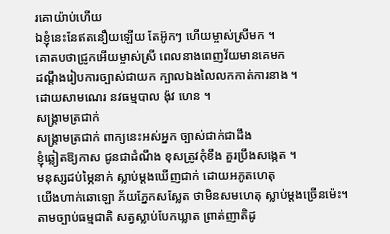រគោយ៉ាប់ហើយ
ឯខ្ញុំនេះនែឥតនឿយឡើយ តែអ៊ូកៗ ហើយម្ចាស់ស្រីមក ។
គោតបថាជ្រូកអើយម្ចាស់ស្រី ពេលនាងពេញវ័យមានគេមក
ដណឹ្តងរៀបការច្បាស់ជាយក ក្បាលឯងលៃលកកាត់ការនាង ។
ដោយសាមណេរ នវធម្មបាល ង៉ុវ ហេន ។
សង្រ្គាមត្រជាក់
សង្គ្រាមត្រជាក់ ពាក្យនេះអស់អ្នក ច្បាស់ជាក់ជាដឹង
ខ្ញុំឆ្លៀតឱ្យកាស ជូនជាដំណឹង ខុសត្រូវកុំខឹង គួរប្រឹងសង្កេត ។
មនុស្សដប់ម្ភៃនាក់ ស្លាប់ម្តងឃើញជាក់ ដោយអភូតហេតុ
យើងហាក់ឆោឡោ ភ័យភ្នែកសស្លែត ថាមិនសមហេតុ ស្លាប់ម្តងច្រើនម៉េះ។
តាមច្បាប់ធម្មជាតិ សត្វស្លាប់បែកឃ្លាត ព្រាត់ញាតិដូ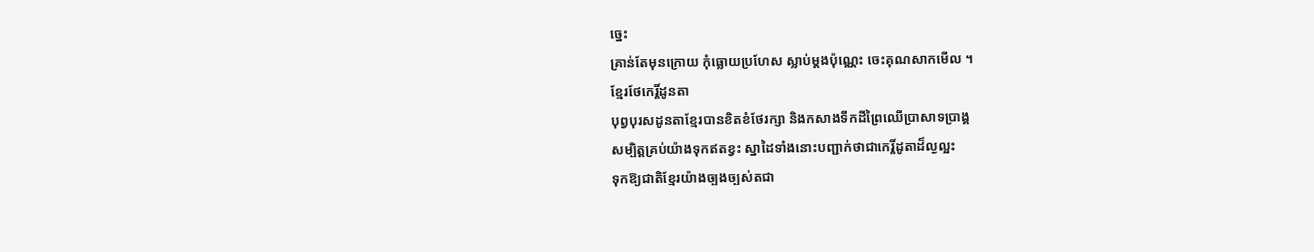ច្នេះ
គ្រាន់តែមុនក្រោយ កុំធ្លោយប្រហែស ស្លាប់ម្តងប៉ុណ្ណេះ ចេះគុណសាកមើល ។
ខ្មែរថែកេរ្តិ៍ដូនតា
បុព្វបុរសដូនតាខ្មែរបានខិតខំថែរក្សា និងកសាងទឹកដីព្រៃឈើប្រាសាទប្រាង្គ
សម្បិត្តគ្រប់យ៉ាងទុកឥតខ្វះ ស្នាដៃទាំងនោះបញ្ជាក់ថាជាកេរ្តិ៍ដូតាដ៏ល្ងល្អះ
ទុកឱ្យជាតិខ្មែរយ៉ាងច្បងច្បស់តជា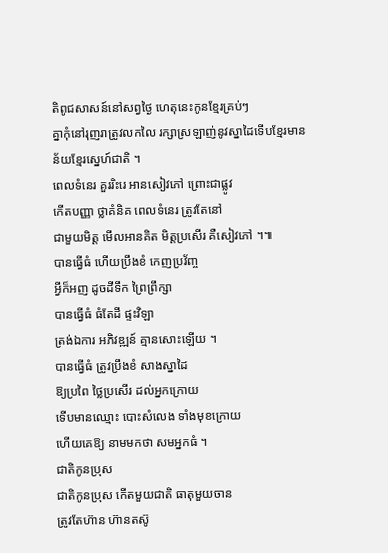តិពូជសាសន៍នៅសព្វថ្ងៃ ហេតុនេះកូនខ្មែរគ្រប់ៗ
គ្នាកុំនៅរុញរាត្រូវលកលៃ រក្សាស្រឡាញ់នូវស្នាដៃទើបខ្មែរមានន័យខ្មែរស្នេហ៍ជាតិ ។
ពេលទំនេរ គួររិះរេ អានសៀវភៅ ព្រោះជាផ្លូវ
កើតបញ្ញា ថ្លាគំនិគ ពេលទំនេរ ត្រូវតែនៅ
ជាមួយមិត្ត មើលអានគិត មិត្តប្រសើរ គឺសៀវភៅ ។៕
បានធ្វើធំ ហើយប្រឹងខំ កេញប្រវ័ញ្ច
អ្វីក៏អញ ដូចដីទឹក ព្រៃព្រឹក្សា
បានធ្វើធំ ធំតែដី ផ្ទះវិឡា
ត្រង់ឯការ អភិវឌ្ឍន៍ គ្មានសោះឡើយ ។
បានធ្វើធំ ត្រូវប្រឹងខំ សាងស្នាដៃ
ឱ្យប្រពៃ ថ្លៃប្រសើរ ដល់អ្នកក្រោយ
ទើបមានឈ្មោះ បោះសំលេង ទាំងមុខក្រោយ
ហើយគេឱ្យ នាមមកថា សមអ្នកធំ ។
ជាតិកូនប្រុស
ជាតិកូនប្រុស កើតមួយជាតិ ធាតុមួយចាន
ត្រូវតែហ៊ាន ហ៊ានតស៊ូ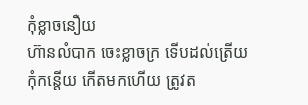កុំខ្លាចនឿយ
ហ៊ានលំបាក ចេះខ្លាចក្រ ទើបដល់ត្រើយ
កុំកន្តើយ កើតមកហើយ ត្រូវត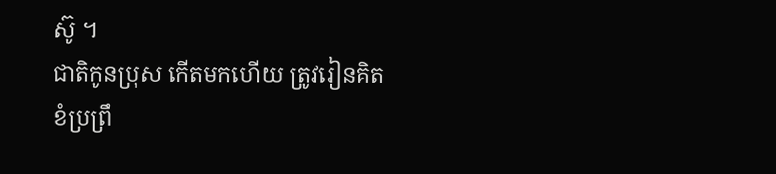ស៊ូ ។
ជាតិកូនប្រុស កើតមកហើយ ត្រូវរៀនគិត
ខំប្រព្រឹ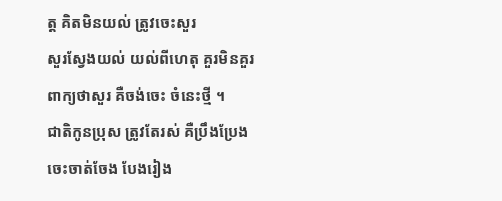ត្ត គិតមិនយល់ ត្រូវចេះសួរ
សួរស្វែងយល់ យល់ពីហេតុ គួរមិនគួរ
ពាក្យថាសួរ គឺចង់ចេះ ចំនេះថ្មី ។
ជាតិកូនប្រុស ត្រូវតែរស់ គឺប្រឹងប្រែង
ចេះចាត់ចែង បែងរៀង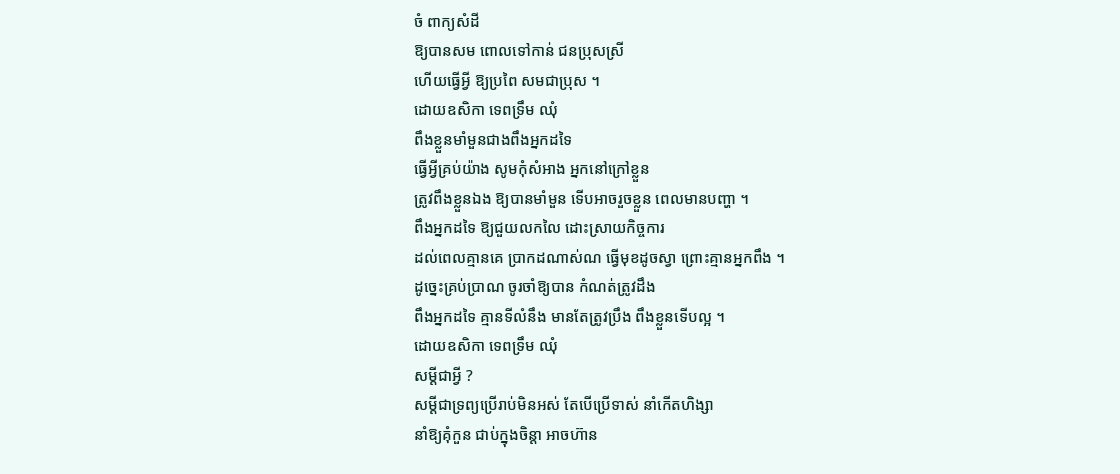ចំ ពាក្យសំដី
ឱ្យបានសម ពោលទៅកាន់ ជនប្រុសស្រី
ហើយធ្វើអ្វី ឱ្យប្រពៃ សមជាប្រុស ។
ដោយឧសិកា ទេពទ្រឹម ឈុំ
ពឹងខ្លួនមាំមួនជាងពឹងអ្នកដទៃ
ធ្វើអ្វីគ្រប់យ៉ាង សូមកុំសំអាង អ្នកនៅក្រៅខ្លួន
ត្រូវពឹងខ្លួនឯង ឱ្យបានមាំមួន ទើបអាចរួចខ្លួន ពេលមានបញ្ហា ។
ពឹងអ្នកដទៃ ឱ្យជួយលកលៃ ដោះស្រាយកិច្ចការ
ដល់ពេលគ្មានគេ ប្រាកដណាស់ណ ធ្វើមុខដូចស្វា ព្រោះគ្មានអ្នកពឹង ។
ដូច្នេះគ្រប់ប្រាណ ចូរចាំឱ្យបាន កំណត់ត្រូវដឹង
ពឹងអ្នកដទៃ គ្មានទីលំនឹង មានតែត្រូវប្រឹង ពឹងខ្លួនទើបល្អ ។
ដោយឧសិកា ទេពទ្រឹម ឈុំ
សម្តីជាអ្វី ?
សម្តីជាទ្រព្យប្រើរាប់មិនអស់ តែបើប្រើទាស់ នាំកើតហិង្សា
នាំឱ្យគុំកួន ជាប់ក្នុងចិន្តា អាចហ៊ាន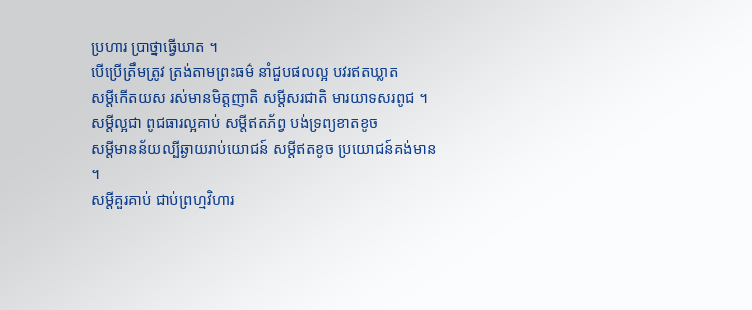ប្រហារ ប្រាថ្នាធ្វើឃាត ។
បើប្រើត្រឹមត្រូវ ត្រង់តាមព្រះធម៌ នាំជួបផលល្អ បវរឥតឃ្លាត
សម្តីកើតយស រស់មានមិត្តញាតិ សម្តីសរជាតិ មារយាទសរពូជ ។
សម្តីល្អជា ពូជធារល្អគាប់ សម្តីឥតភ័ព្វ បង់ទ្រព្យខាតខូច
សម្តីមានន័យល្បីឆ្ងាយរាប់យោជន៍ សម្តីឥតខូច ប្រយោជន៍គង់មាន ។
សម្តីគួរគាប់ ជាប់ព្រហ្មវិហារ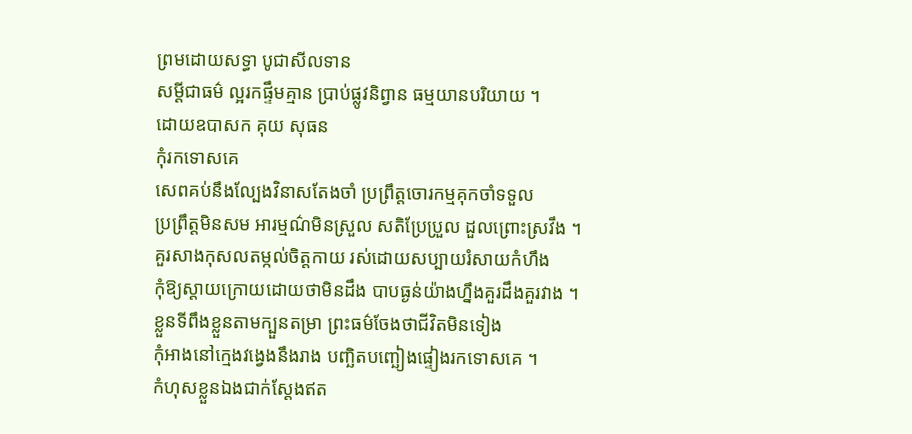ព្រមដោយសទ្ធា បូជាសីលទាន
សម្តីជាធម៌ ល្អរកផ្ទឹមគ្មាន ប្រាប់ផ្លូវនិព្វាន ធម្មយានបរិយាយ ។
ដោយឧបាសក គុយ សុធន
កុំរកទោសគេ
សេពគប់នឹងល្បែងវិនាសតែងចាំ ប្រព្រឹត្តចោរកម្មគុកចាំទទួល
ប្រព្រឹត្តមិនសម អារម្មណ៌មិនស្រួល សតិប្រែប្រួល ដួលព្រោះស្រវឹង ។
គួរសាងកុសលតម្កល់ចិត្តកាយ រស់ដោយសប្បាយរំសាយកំហឹង
កុំឱ្យស្តាយក្រោយដោយថាមិនដឹង បាបធ្ងន់យ៉ាងហ្នឹងគួរដឹងគួរវាង ។
ខ្លួនទីពឹងខ្លួនតាមក្បួនតម្រា ព្រះធម៌ចែងថាជីវិតមិនទៀង
កុំអាងនៅក្មេងវង្វេងនឹងរាង បញ្ឆិតបញ្ឆៀងផ្ទៀងរកទោសគេ ។
កំហុសខ្លួនឯងជាក់ស្តែងឥត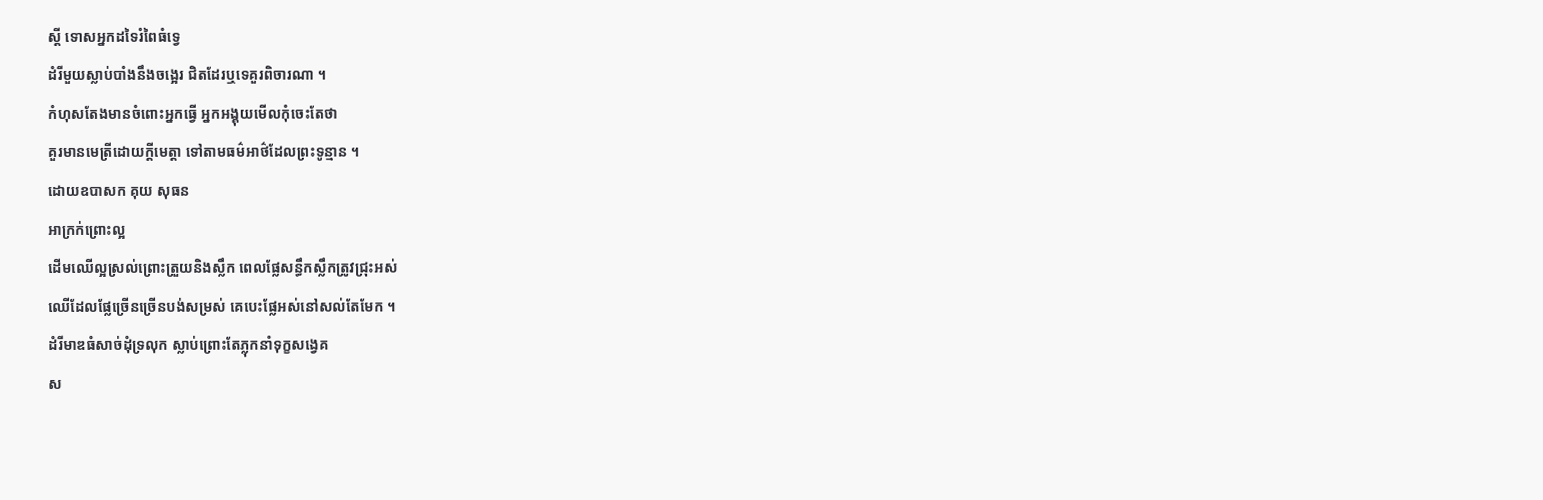ស្តី ទោសអ្នកដទៃរំពៃធំទ្វេ
ដំរីមួយស្លាប់បាំងនឹងចង្អេរ ជិតដែរឬទេគួរពិចារណា ។
កំហុសតែងមានចំពោះអ្នកធ្វើ អ្នកអង្គុយមើលកុំចេះតែថា
គួរមានមេត្រីដោយក្តីមេត្តា ទៅតាមធម៌អាថ៌ដែលព្រះទូន្មាន ។
ដោយឧបាសក គុយ សុធន
អាក្រក់ព្រោះល្អ
ដើមឈើល្អស្រល់ព្រោះត្រួយនិងស្លឹក ពេលផ្លែសន្ធឹកស្លឹកត្រូវជ្រុះអស់
ឈើដែលផ្លែច្រើនច្រើនបង់សម្រស់ គេបេះផ្លែអស់នៅសល់តែមែក ។
ដំរីមាឌធំសាច់ដុំទ្រលុក ស្លាប់ព្រោះតែភ្លុកនាំទុក្ខសង្វេគ
ស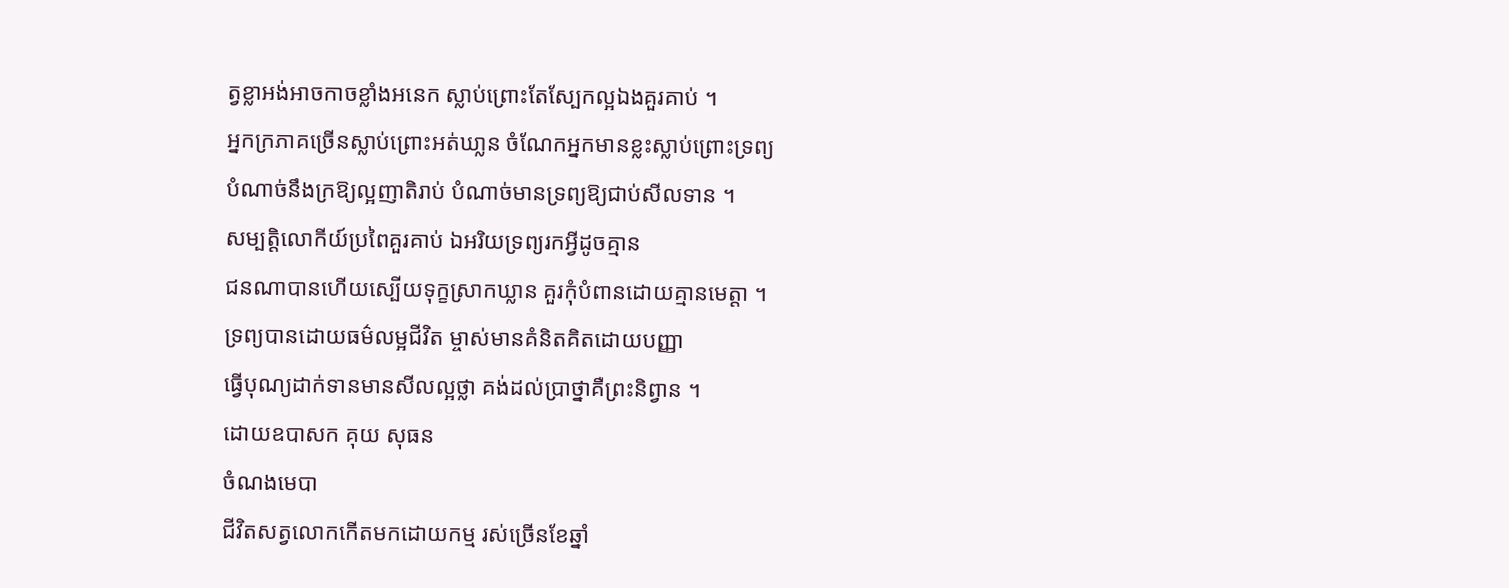ត្វខ្លាអង់អាចកាចខ្លាំងអនេក ស្លាប់ព្រោះតែស្បែកល្អឯងគួរគាប់ ។
អ្នកក្រភាគច្រើនស្លាប់ព្រោះអត់ឃា្លន ចំណែកអ្នកមានខ្លះស្លាប់ព្រោះទ្រព្យ
បំណាច់នឹងក្រឱ្យល្អញាតិរាប់ បំណាច់មានទ្រព្យឱ្យជាប់សីលទាន ។
សម្បត្តិលោកីយ៍ប្រពៃគួរគាប់ ឯអរិយទ្រព្យរកអ្វីដូចគ្មាន
ជនណាបានហើយស្បើយទុក្ខស្រាកឃ្លាន គួរកុំបំពានដោយគ្មានមេត្តា ។
ទ្រព្យបានដោយធម៌លម្អជីវិត ម្ចាស់មានគំនិតគិតដោយបញ្ញា
ធ្វើបុណ្យដាក់ទានមានសីលល្អថ្លា គង់ដល់ប្រាថ្នាគឺព្រះនិព្វាន ។
ដោយឧបាសក គុយ សុធន
ចំណងមេបា
ជីវិតសត្វលោកកើតមកដោយកម្ម រស់ច្រើនខែឆ្នាំ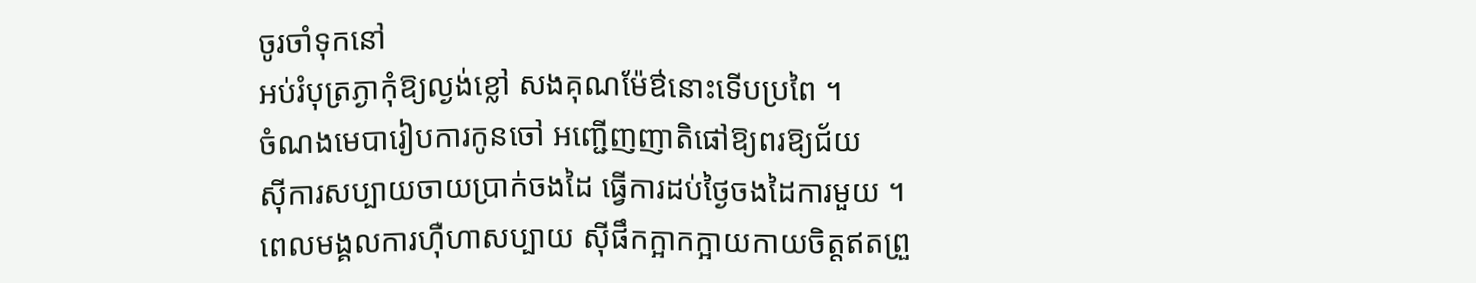ចូរចាំទុកនៅ
អប់រំបុត្រភ្ងាកុំឱ្យល្ងង់ខ្លៅ សងគុណម៉ែឳនោះទើបប្រពៃ ។
ចំណងមេបារៀបការកូនចៅ អញ្ជើញញាតិផៅឱ្យពរឱ្យជ័យ
ស៊ីការសប្បាយចាយប្រាក់ចងដៃ ធ្វើការដប់ថ្ងៃចងដៃការមួយ ។
ពេលមង្គលការហ៊ឺហាសប្បាយ ស៊ីផឹកក្អាកក្អាយកាយចិត្តឥតព្រួ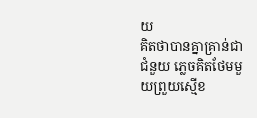យ
គិតថាបានគ្នាគ្រាន់ជាជំនួយ ភ្លេចគិតថែមមួយព្រួយស្មើខ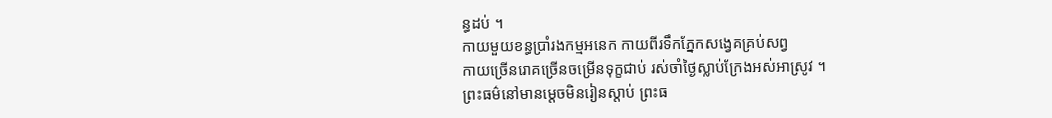ន្ធដប់ ។
កាយមួយខន្ធប្រាំរងកម្មអនេក កាយពីរទឹកភ្នែកសង្វេគគ្រប់សព្វ
កាយច្រើនរោគច្រើនចម្រើនទុក្ខជាប់ រស់ចាំថ្ងៃស្លាប់ក្រែងអស់អាស្រូវ ។
ព្រះធម៌នៅមានម្តេចមិនរៀនស្តាប់ ព្រះធ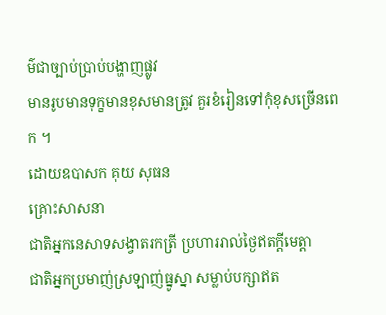ម៌ជាច្បាប់ប្រាប់បង្ហាញផ្លូវ
មានរូបមានទុក្ខមានខុសមានត្រូវ គួរខំរៀនទៅកុំខុសច្រើនពេក ។
ដោយឧបាសក គុយ សុធន
គ្រោះសាសនា
ជាតិអ្នកនេសាទសង្វាតរកត្រី ប្រហាររាល់ថ្ងៃឥតក្តីមេត្តា
ជាតិអ្នកប្រមាញ់ស្រឡាញ់ធ្នូស្នា សម្លាប់បក្សាឥត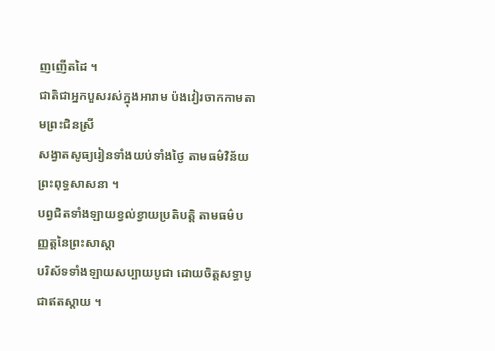ញញើតដៃ ។
ជាតិជាអ្នកបួសរស់ក្នុងអារាម ប៉ងវៀរចាកកាមតាមព្រះជិនស្រី
សង្វាតសូធ្យរៀនទាំងយប់ទាំងថ្ងៃ តាមធម៌វិន័យព្រះពុទ្ធសាសនា ។
បព្វជិតទាំងឡាយខ្វល់ខ្វាយប្រតិបត្តិ តាមធម៌បញ្ញត្តនៃព្រះសាស្តា
បរិស័ទទាំងឡាយសប្បាយបូជា ដោយចិត្តសទ្ធាបូជាឥតស្តាយ ។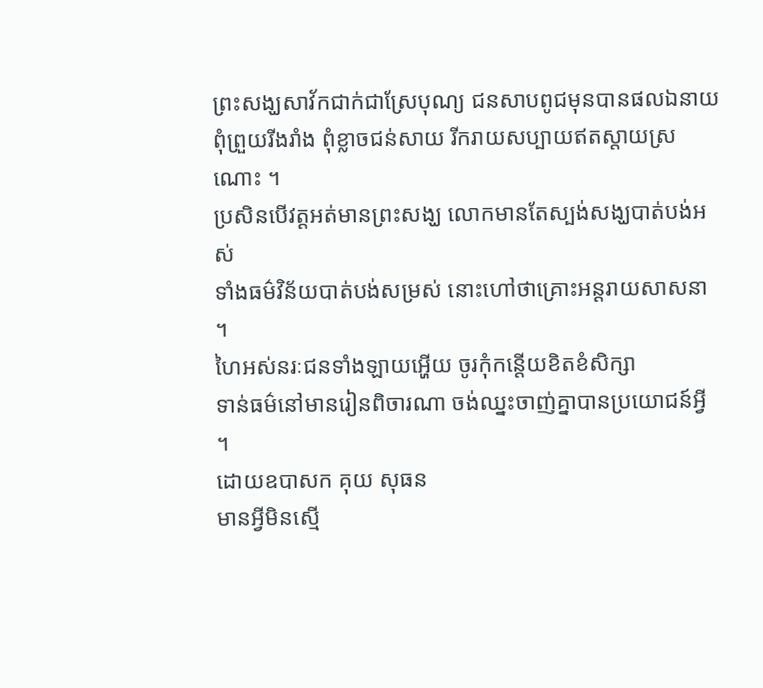ព្រះសង្ឃសាវ័កជាក់ជាស្រែបុណ្យ ជនសាបពូជមុនបានផលឯនាយ
ពុំព្រួយរីងរាំង ពុំខ្លាចជន់សាយ រីករាយសប្បាយឥតស្តាយស្រណោះ ។
ប្រសិនបើវត្តអត់មានព្រះសង្ឃ លោកមានតែស្បង់សង្ឃបាត់បង់អស់
ទាំងធម៌វិន័យបាត់បង់សម្រស់ នោះហៅថាគ្រោះអន្តរាយសាសនា ។
ហៃអស់នរៈជនទាំងឡាយអ្ហើយ ចូរកុំកន្តើយខិតខំសិក្សា
ទាន់ធម៌នៅមានរៀនពិចារណា ចង់ឈ្នះចាញ់គ្នាបានប្រយោជន៍អ្វី ។
ដោយឧបាសក គុយ សុធន
មានអ្វីមិនស្មើ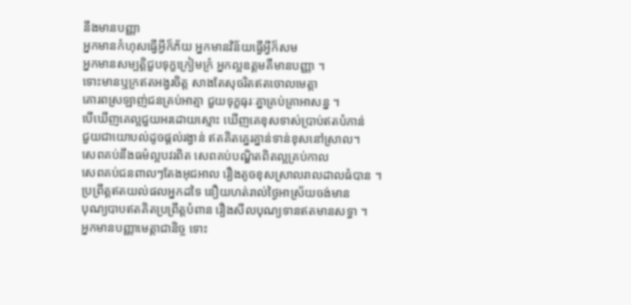នឹងមានបញ្ញា
អ្នកមានកំហុសធ្វើអ្វីក៏ភ័យ អ្នកមានវិន័យធ្វើអ្វីក៏សម
អ្នកមានសម្បត្តិជួបទុក្ខក្រៀមក្រំ អ្នកល្អឧត្តមគឺមានបញ្ញា ។
ទោះមានឬក្រឥតអង្វរចិត្ត សាងតែសុចរិតឥតចោលមេត្តា
គោរពស្រឡាញ់ជនគ្រប់អាត្មា ជួយទុក្ខធុរៈគ្នាគ្រប់គ្រាអាសន្ន ។
បើឃើញគេល្អជួយអរដោយស្មោះ ឃើញគេខុសទាស់ប្រាប់ឥតបំភាន់
ជួយជាយោបល់ដូចផ្តល់រង្វាន់ ឥតគិតគ្នេរគ្នាន់ទាន់ខុសនៅស្រាល។
សេពគប់នឹងធម៌ល្អបវរពិត សេពគប់បណ្ឌិតពិតល្អគ្រប់កាល
សេពគប់ជនពាលៗតែងអុជអាល រឿងតូចខុសស្រាលរាលដាលធំបាន ។
ប្រព្រឹត្តឥតយល់ផលអ្នកដទៃ នឿយហត់រាល់ថ្ងៃអាស្រ័យចង់មាន
បុណ្យបាបឥតគិតប្រព្រឹត្តបំពាន រឿងសីលបុណ្យទានឥតមានសទ្ធា ។
អ្នកមានបញ្ញាមេត្តាជានិច្ច ទោះ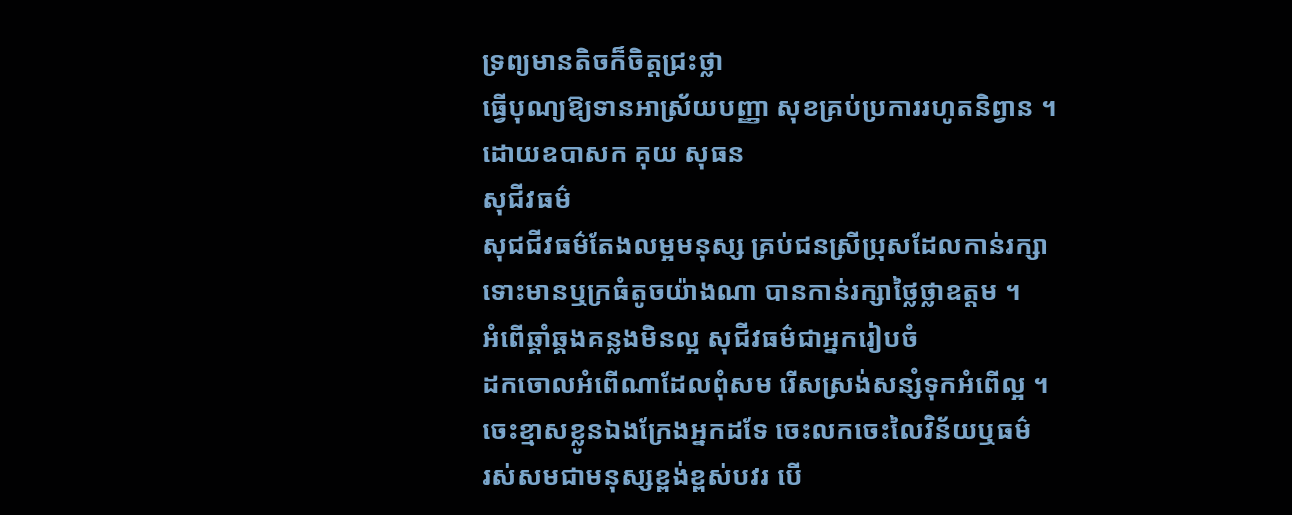ទ្រព្យមានតិចក៏ចិត្តជ្រះថ្លា
ធ្វើបុណ្យឱ្យទានអាស្រ័យបញ្ញា សុខគ្រប់ប្រការរហូតនិព្វាន ។
ដោយឧបាសក គុយ សុធន
សុជីវធម៌
សុជជីវធម៌តែងលម្អមនុស្ស គ្រប់ជនស្រីប្រុសដែលកាន់រក្សា
ទោះមានឬក្រធំតូចយ៉ាងណា បានកាន់រក្សាថ្លៃថ្លាឧត្តម ។
អំពើឆ្គាំឆ្គងគន្លងមិនល្អ សុជីវធម៌ជាអ្នករៀបចំ
ដកចោលអំពើណាដែលពុំសម រើសស្រង់សន្សំទុកអំពើល្អ ។
ចេះខ្មាសខ្លូនឯងក្រែងអ្នកដទែ ចេះលកចេះលៃវិន័យឬធម៌
រស់សមជាមនុស្សខ្ពង់ខ្ពស់បវរ បើ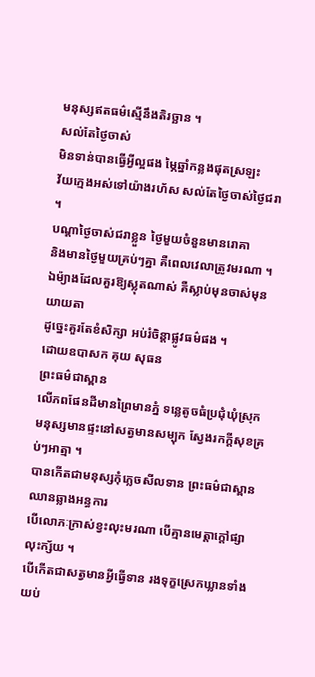មនុស្សឥតធម៌ស្មើនឹងតិរច្ឆាន ។
សល់តែថ្ងៃចាស់
មិនទាន់បានធ្វើអ្វីល្អផង ម្ភៃឆ្នាំកន្លងផុតស្រឡះ
វ័យក្មេងអស់ទៅយ៉ាងរហ័ស សល់តែថ្ងៃចាស់ថ្ងៃជរា ។
បណ្តាថ្ងៃចាស់ជរាខ្លួន ថ្ងៃមួយចំនួនមានរោគា
និងមានថ្ងៃមួយគ្រប់ៗគ្នា គឺពេលវេលាត្រូវមរណា ។
ឯម៉្យាងដែលគួរឱ្យស្លុតណាស់ គឺស្លាប់មុនចាស់មុនយាយតា
ដូច្នេះគួរតែខំសិក្សា អប់រំចិន្តាផ្លូវធម៌ផង ។
ដោយឧបាសក គុយ សុធន
ព្រះធម៌ជាស្ពាន
លើភពផែនដីមានព្រៃមានភ្នំ ទន្លេតូចធំប្រជុំឃុំស្រុក
មនុស្សមានផ្ទះនៅសត្វមានសម្បុក ស្វែងរកក្តីសុខគ្រប់ៗអាត្មា ។
បានកើតជាមនុស្សកុំភ្លេចសីលទាន ព្រះធម៌ជាស្ពានឈានឆ្លាងអន្ធការ
បើលោភៈក្រាស់ខ្វះលុះមរណា បើគ្មានមេត្តាក្តៅផ្សាលុះក្ស័យ ។
បើកើតជាសត្វមានអ្វីធ្វើទាន រងទុក្ខស្រេកឃ្លានទាំងយប់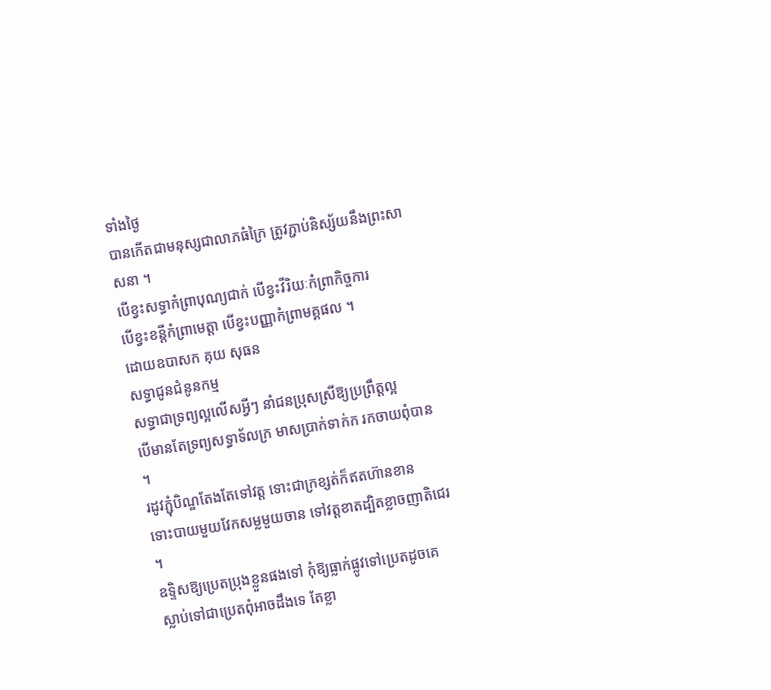ទាំងថ្ងៃ
បានកើតជាមនុស្សជាលាភធំក្រៃ ត្រូវភ្ជាប់និស្ស័យនឹងព្រះសាសនា ។
បើខ្វះសទ្ធាកំព្រាបុណ្យជាក់ បើខ្វះវីរិយៈកំព្រាកិច្ចការ
បើខ្វះខន្តីកំព្រាមេត្តា បើខ្វះបញ្ញាកំព្រាមគ្គផល ។
ដោយឧបាសក គុយ សុធន
សទ្ធាជូនជំនូនកម្ម
សទ្ធាជាទ្រព្យល្អលើសអ្វីៗ នាំជនប្រុសស្រីឱ្យប្រព្រឹត្តល្អ
បើមានតែទ្រព្យសទ្ធាទ័លក្រ មាសប្រាក់ទាក់ក រកចាយពុំបាន ។
រដូវភ្ជុំបិណ្ឌតែងតែទៅវត្ត ទោះជាក្រខ្សត់ក៏ឥតហ៊ានខាន
ទោះបាយមួយវែកសម្លមួយចាន ទៅវត្តខាតដ្បិតខ្លាចញាតិជេរ ។
ឧទ្ទិសឱ្យប្រេតប្រុងខ្លួនផងទៅ កុំឱ្យធ្លាក់ផ្លូវទៅប្រេតដូចគេ
ស្លាប់ទៅជាប្រេតពុំអាចដឹងទេ តែខ្លា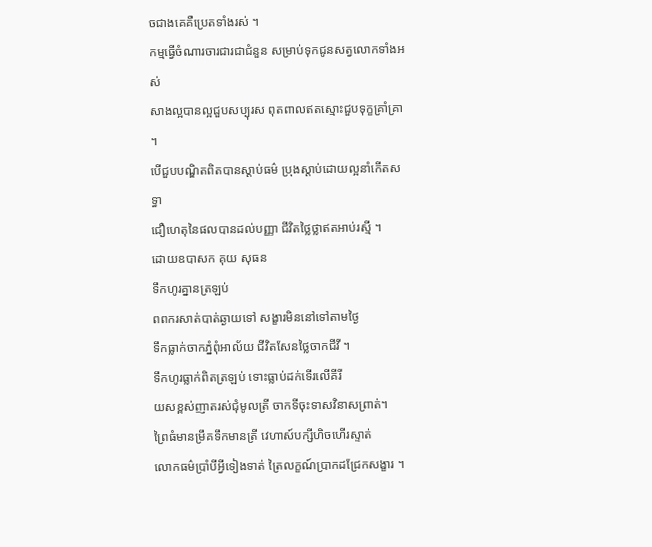ចជាងគេគឺប្រេតទាំងរស់ ។
កម្មធ្វើចំណារចារជារជាជំនួន សម្រាប់ទុកជូនសត្វលោកទាំងអស់
សាងល្អបានល្អជួបសប្បុរស ពុតពាលឥតស្មោះជួបទុក្ខគ្រាំគ្រា ។
បើជួបបណ្ឌិតពិតបានស្តាប់ធម៌ ប្រុងស្តាប់ដោយល្អនាំកើតសទ្ធា
ជឿហេតុនៃផលបានដល់បញ្ញា ជីវិតថ្លៃថ្លាឥតអាប់រស្មី ។
ដោយឧបាសក គុយ សុធន
ទឹកហូរគ្នានត្រឡប់
ពពករសាត់បាត់ឆ្ងាយទៅ សង្ខារមិននៅទៅតាមថ្ងៃ
ទឹកធ្លាក់ចាកភ្នំពុំអាល័យ ជីវិតសែនថ្លៃចាកជីវី ។
ទឹកហូរធ្លាក់ពិតត្រឡប់ ទោះធ្លាប់ដក់ទើរលើគីរី
យសខ្ពស់ញាតរស់ជុំមូលត្រី ចាកទីចុះទាសវិនាសព្រាត់។
ព្រៃធំមានម្រឹគទឹកមានត្រី វេហាស៍បក្សីហិចហើរស្ទាត់
លោកធម៌ប្រាំបីអ្វីទៀងទាត់ ត្រៃលក្ខណ៍ប្រាកដជ្រែកសង្ខារ ។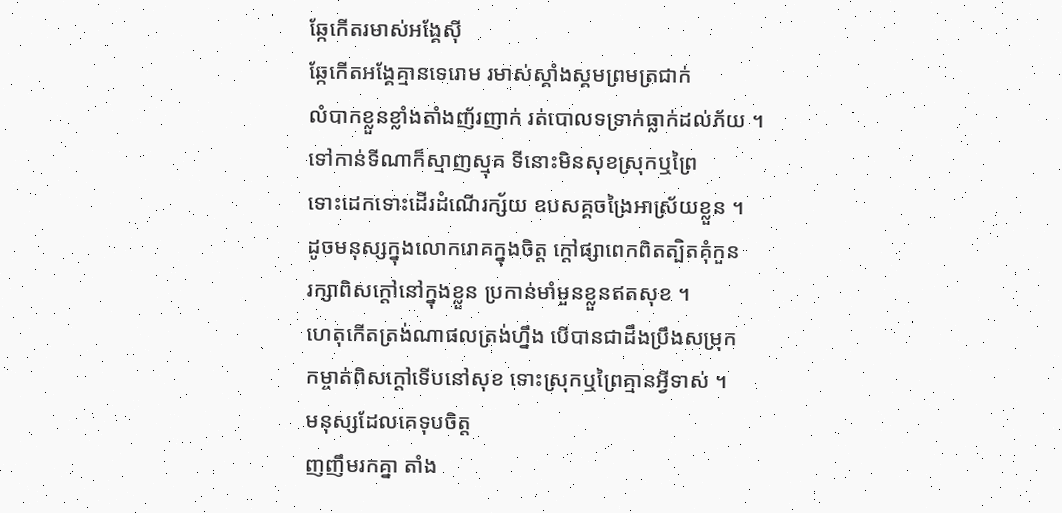ឆ្កែកើតរមាស់អង្គែស៊ី
ឆ្កែកើតអង្គែគ្មានទេរោម រមាស់ស្គាំងស្គមព្រមត្រជាក់
លំបាកខ្លួនខ្លាំងតាំងញ័រញាក់ រត់បោលទទ្រាក់ធ្លាក់ដល់ភ័យ ។
ទៅកាន់ទីណាក៏ស្មាញស្មុគ ទីនោះមិនសុខស្រុកឬព្រៃ
ទោះដេកទោះដើរដំណើរក្ស័យ ឧបសគ្គចង្រៃអាស្រ័យខ្លួន ។
ដូចមនុស្សក្នុងលោករោគក្នុងចិត្ត ក្តៅផ្សាពេកពិតត្បិតគុំកួន
រក្សាពិសក្តៅនៅក្នុងខ្លួន ប្រកាន់មាំមួនខ្លួនឥតសុខ ។
ហេតុកើតត្រង់ណាផលត្រង់ហ្នឹង បើបានជាដឹងប្រឹងសម្រុក
កម្ចាត់ពិសក្តៅទើបនៅសុខ ទោះស្រុកឬព្រៃគ្មានអ្វីទាស់ ។
មនុស្សដែលគេទុបចិត្ត
ញញឹមរកគ្នា តាំង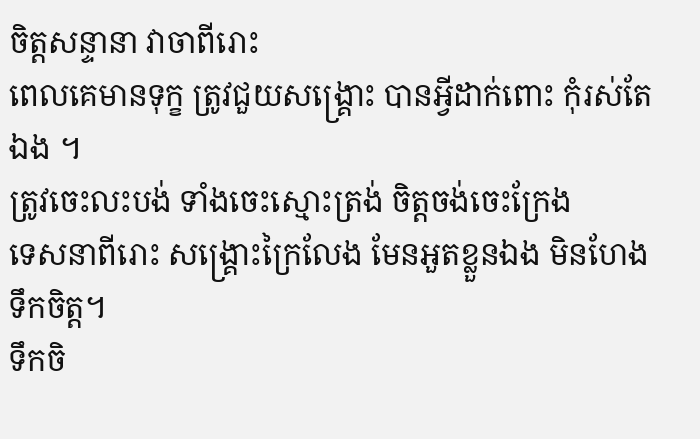ចិត្តសន្ទានា វាចាពីរោះ
ពេលគេមានទុក្ខ ត្រូវជួយសង្រ្គោះ បានអ្វីដាក់ពោះ កុំរស់តែឯង ។
ត្រូវចេះលះបង់ ទាំងចេះស្មោះត្រង់ ចិត្តចង់ចេះក្រែង
ទេសនាពីរោះ សង្គ្រោះក្រៃលែង មែនអួតខ្លួនឯង មិនហែងទឹកចិត្ត។
ទឹកចិ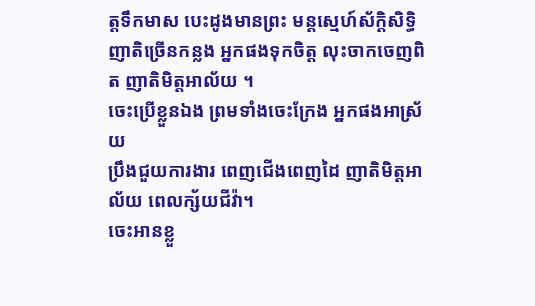ត្តទឹកមាស បេះដូងមានព្រះ មន្តស្មេហ៍ស័ក្តិសិទ្ធិ
ញាតិច្រើនកន្លង អ្នកផងទុកចិត្ត លុះចាកចេញពិត ញាតិមិត្តអាល័យ ។
ចេះប្រើខ្លួនឯង ព្រមទាំងចេះក្រែង អ្នកផងអាស្រ័យ
ប្រឹងជួយការងារ ពេញជើងពេញដៃ ញាតិមិត្តអាល័យ ពេលក្ស័យជីវ៉ា។
ចេះអានខ្លួ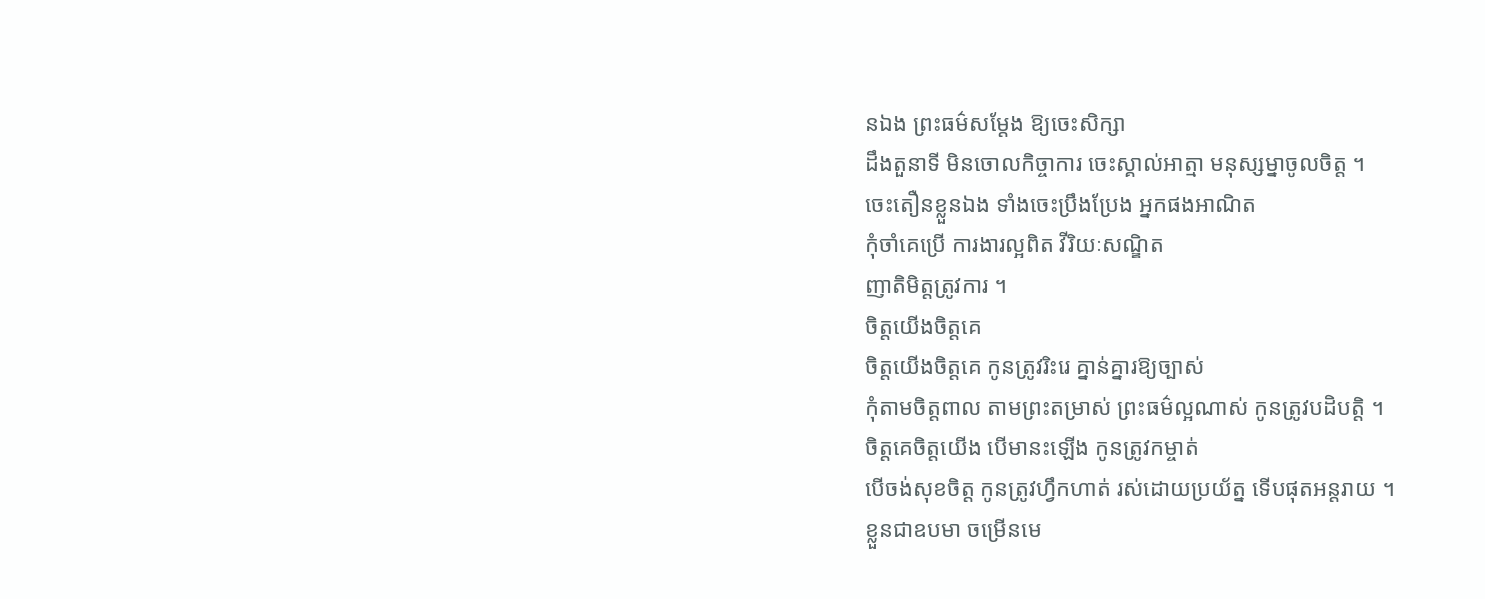នឯង ព្រះធម៌សម្តែង ឱ្យចេះសិក្សា
ដឹងតួនាទី មិនចោលកិច្ចាការ ចេះស្គាល់អាត្មា មនុស្សម្នាចូលចិត្ត ។
ចេះតឿនខ្លួនឯង ទាំងចេះប្រឹងប្រែង អ្នកផងអាណិត
កុំចាំគេប្រើ ការងារល្អពិត វីរិយៈសណ្ឌិត
ញាតិមិត្តត្រូវការ ។
ចិត្តយើងចិត្តគេ
ចិត្តយើងចិត្តគេ កូនត្រូវរិះរេ គ្នាន់គ្នារឱ្យច្បាស់
កុំតាមចិត្តពាល តាមព្រះតម្រាស់ ព្រះធម៌ល្អណាស់ កូនត្រូវបដិបត្តិ ។
ចិត្តគេចិត្តយើង បើមានះឡើង កូនត្រូវកម្ចាត់
បើចង់សុខចិត្ត កូនត្រូវហ្វឹកហាត់ រស់ដោយប្រយ័ត្ន ទើបផុតអន្តរាយ ។
ខ្លួនជាឧបមា ចម្រើនមេ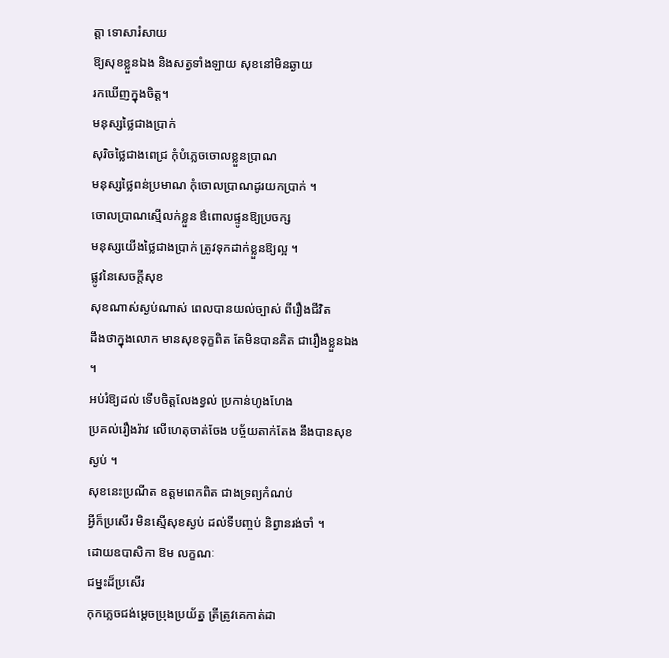ត្តា ទោសារំសាយ
ឱ្យសុខខ្លួនឯង និងសត្វទាំងឡាយ សុខនៅមិនឆ្ងាយ
រកឃើញក្នុងចិត្ត។
មនុស្សថ្លៃជាងប្រាក់
សុរិចថ្លៃជាងពេជ្រ កុំបំភ្លេចចោលខ្លួនប្រាណ
មនុស្សថ្លៃពន់ប្រមាណ កុំចោលប្រាណដូរយកប្រាក់ ។
ចោលប្រាណស្មើលក់ខ្លួន ឳពោលផ្ទូនឱ្យប្រចក្ស
មនុស្សយើងថ្លៃជាងប្រាក់ ត្រូវទុកដាក់ខ្លួនឱ្យល្អ ។
ផ្លូវនៃសេចក្តីសុខ
សុខណាស់ស្ងប់ណាស់ ពេលបានយល់ច្បាស់ ពីរឿងជីវិត
ដឹងថាក្នុងលោក មានសុខទុក្ខពិត តែមិនបានគិត ជារឿងខ្លួនឯង ។
អប់រំឱ្យដល់ ទើបចិត្តលែងខ្វល់ ប្រកាន់ហូងហែង
ប្រគល់រឿងរ៉ាវ លើហេតុចាត់ចែង បច្ច័យតាក់តែង នឹងបានសុខស្ងប់ ។
សុខនេះប្រណីត ឧត្តមពេកពិត ជាងទ្រព្យកំណប់
អ្វីក៏ប្រសើរ មិនស្មើសុខស្ងប់ ដល់ទីបញ្ចប់ និព្វានរង់ចាំ ។
ដោយឧបាសិកា ឱម លក្ខណៈ
ជម្នះដ៏ប្រសើរ
កុកភ្លេចជង់ម្តេចប្រុងប្រយ័ត្ន ត្រីត្រូវគេកាត់ដា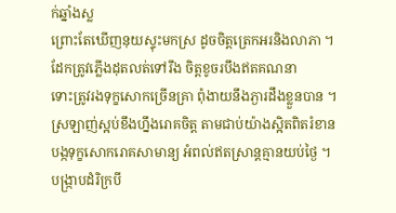ក់ឆ្នាំងស្ល
ព្រោះតែឃើញនុយស្ទុះមកស្រ ដូចចិត្តត្រេកអរនិងលាភា ។
ដែកត្រូវភ្លើងដុតលត់ទៅរឹង ចិត្តខូចរបឹងឥតគណនា
ទោះត្រូវរងទុក្ខសោកច្រើនគ្រា ពុំងាយនឹងភ្ងារដឹងខ្លួនបាន ។
ស្រឡាញ់ស្អប់ខឹងហ្នឹងរោគចិត្ត តាមជាប់យ៉ាងស្អិតពិតរំខាន
បង្កទុក្ខសោករោគសាមាន្យ អំពល់ឥតស្រាន្តគ្មានយប់ថ្ងៃ ។
បង្រ្កាបដំរិក្របី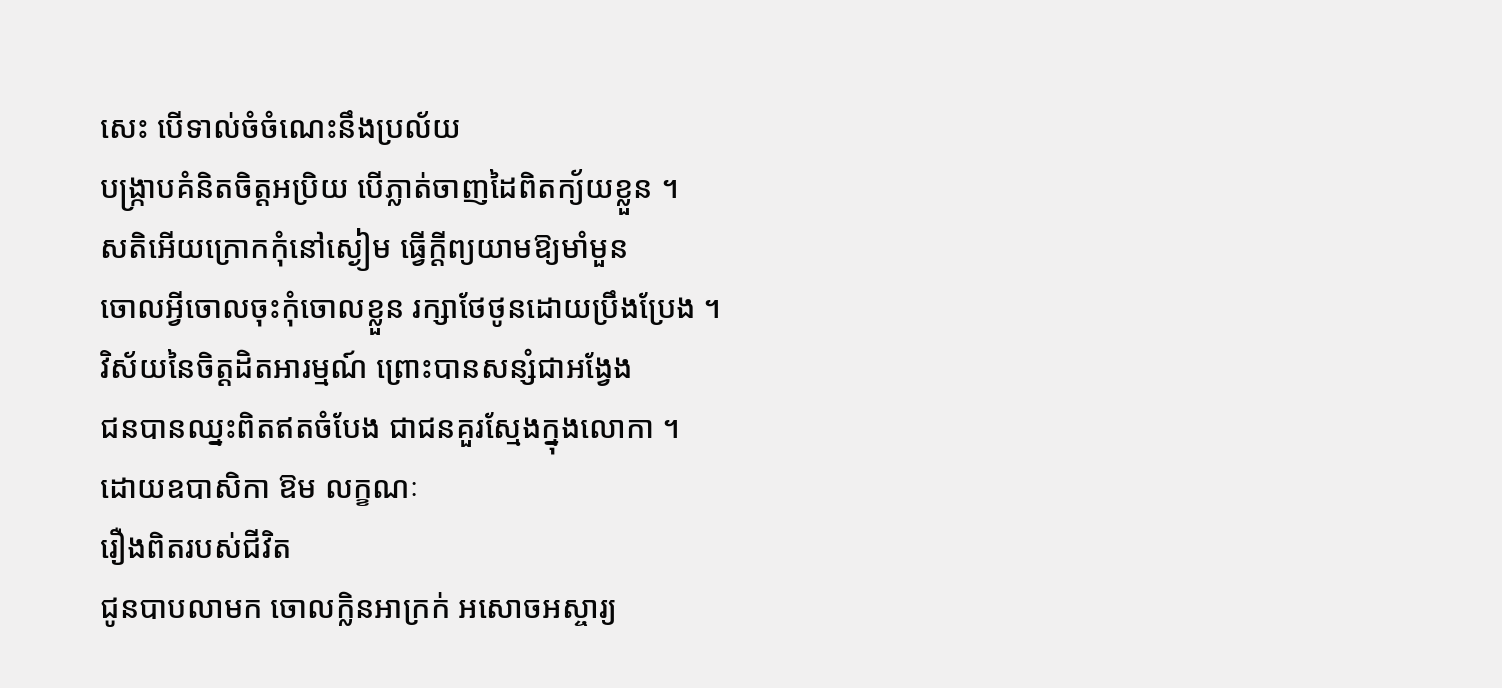សេះ បើទាល់ចំចំណេះនឹងប្រល័យ
បង្ក្រាបគំនិតចិត្តអប្រិយ បើភ្លាត់ចាញដៃពិតក្យ័យខ្លួន ។
សតិអើយក្រោកកុំនៅស្ងៀម ធ្វើក្តីព្យយាមឱ្យមាំមួន
ចោលអ្វីចោលចុះកុំចោលខ្លួន រក្សាថែថូនដោយប្រឹងប្រែង ។
វិស័យនៃចិត្តដិតអារម្មណ៍ ព្រោះបានសន្សំជាអង្វែង
ជនបានឈ្នះពិតឥតចំបែង ជាជនគួរស្មែងក្នុងលោកា ។
ដោយឧបាសិកា ឱម លក្ខណៈ
រឿងពិតរបស់ជីវិត
ជូនបាបលាមក ចោលក្លិនអាក្រក់ អសោចអស្ចារ្យ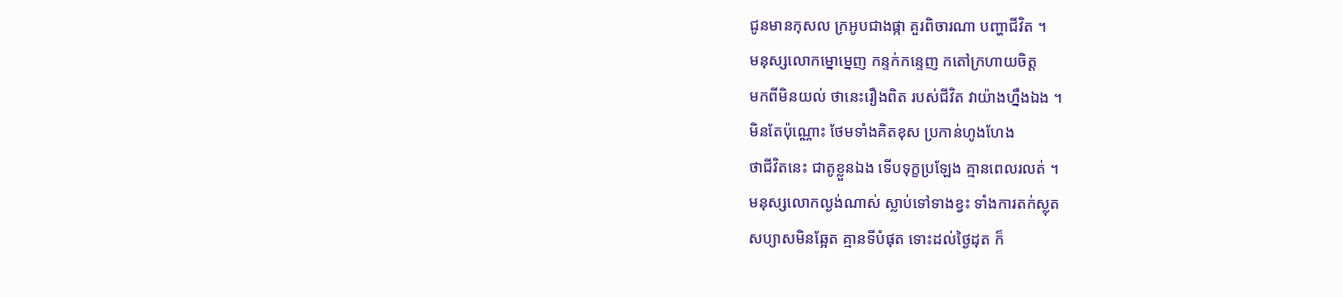ជូនមានកុសល ក្រអូបជាងផ្កា គួរពិចារណា បញ្ហាជីវិត ។
មនុស្សលោកម្នោម្នេញ កន្ទក់កន្ទេញ កតៅក្រហាយចិត្ត
មកពីមិនយល់ ថានេះរឿងពិត របស់ជីវិត វាយ៉ាងហ្នឹងឯង ។
មិនតែប៉ុណ្ណោះ ថែមទាំងគិតខុស ប្រកាន់ហូងហែង
ថាជីវិតនេះ ជាតូខ្លួនឯង ទើបទុក្ខប្រឡែង គ្មានពេលរលត់ ។
មនុស្សលោកល្ងង់ណាស់ ស្លាប់ទៅទាងខ្វះ ទាំងការតក់ស្លុត
សប្យាសមិនឆ្អែត គ្មានទីបំផុត ទោះដល់ថ្ងៃដុត ក៏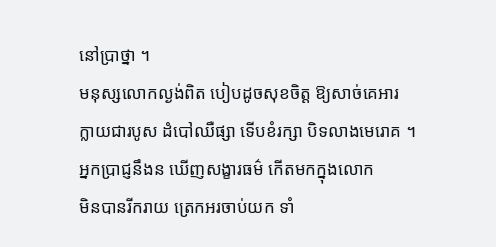នៅប្រាថ្នា ។
មនុស្សលោកល្ងង់ពិត បៀបដូចសុខចិត្ត ឱ្យសាច់គេអារ
ក្លាយជារបូស ដំបៅឈឺផ្សា ទើបខំរក្សា បិទលាងមេរោគ ។
អ្នកប្រាជ្ញនឹងន ឃើញសង្ខារធម៌ កើតមកក្នុងលោក
មិនបានរីករាយ ត្រេកអរចាប់យក ទាំ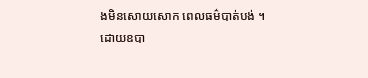ងមិនសោយសោក ពេលធម៌បាត់បង់ ។
ដោយឧបា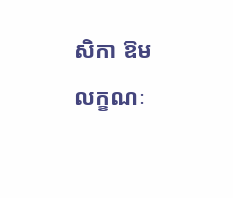សិកា ឱម លក្ខណៈ